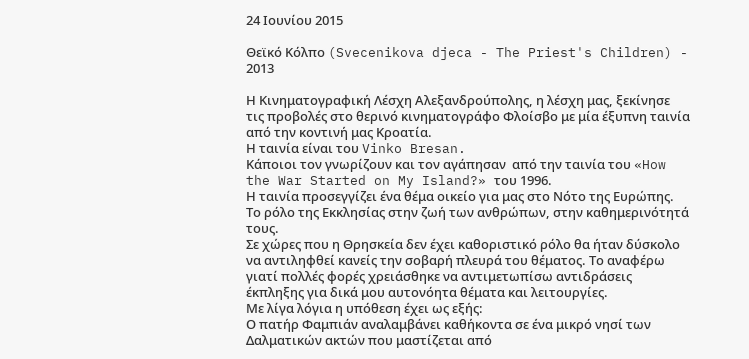24 Ιουνίου 2015

Θεϊκό Κόλπο (Svecenikova djeca - The Priest's Children) - 2013

Η Κινηματογραφική Λέσχη Αλεξανδρούπολης, η λέσχη μας, ξεκίνησε τις προβολές στο θερινό κινηματογράφο Φλοίσβο με μία έξυπνη ταινία από την κοντινή μας Κροατία.
Η ταινία είναι του Vinko Bresan.
Κάποιοι τον γνωρίζουν και τον αγάπησαν  από την ταινία του «How the War Started on My Island?» του 1996.
Η ταινία προσεγγίζει ένα θέμα οικείο για μας στο Νότο της Ευρώπης. Το ρόλο της Εκκλησίας στην ζωή των ανθρώπων, στην καθημερινότητά τους.
Σε χώρες που η Θρησκεία δεν έχει καθοριστικό ρόλο θα ήταν δύσκολο να αντιληφθεί κανείς την σοβαρή πλευρά του θέματος. Το αναφέρω γιατί πολλές φορές χρειάσθηκε να αντιμετωπίσω αντιδράσεις έκπληξης για δικά μου αυτονόητα θέματα και λειτουργίες.
Με λίγα λόγια η υπόθεση έχει ως εξής:
Ο πατήρ Φαμπιάν αναλαμβάνει καθήκοντα σε ένα μικρό νησί των Δαλματικών ακτών που μαστίζεται από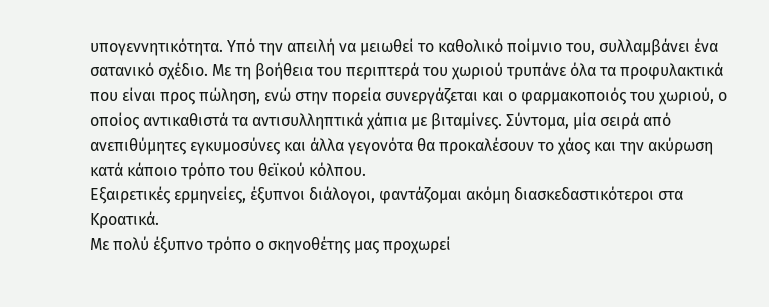υπογεννητικότητα. Υπό την απειλή να μειωθεί το καθολικό ποίμνιο του, συλλαμβάνει ένα σατανικό σχέδιο. Με τη βοήθεια του περιπτερά του χωριού τρυπάνε όλα τα προφυλακτικά που είναι προς πώληση, ενώ στην πορεία συνεργάζεται και ο φαρμακοποιός του χωριού, ο οποίος αντικαθιστά τα αντισυλληπτικά χάπια με βιταμίνες. Σύντομα, μία σειρά από ανεπιθύμητες εγκυμοσύνες και άλλα γεγονότα θα προκαλέσουν το χάος και την ακύρωση κατά κάποιο τρόπο του θεϊκού κόλπου.
Εξαιρετικές ερμηνείες, έξυπνοι διάλογοι, φαντάζομαι ακόμη διασκεδαστικότεροι στα Κροατικά.
Με πολύ έξυπνο τρόπο ο σκηνοθέτης μας προχωρεί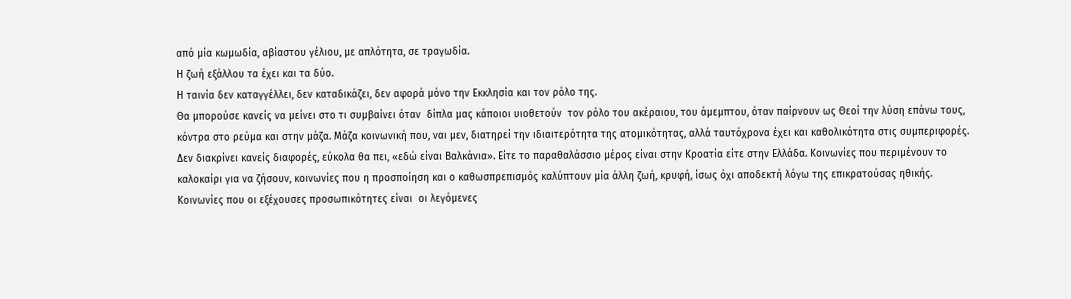από μία κωμωδία, αβίαστου γέλιου, με απλότητα, σε τραγωδία.
Η ζωή εξάλλου τα έχει και τα δύο.
Η ταινία δεν καταγγέλλει, δεν καταδικάζει, δεν αφορά μόνο την Εκκλησία και τον ρόλο της.
Θα μπορούσε κανείς να μείνει στο τι συμβαίνει όταν  δίπλα μας κάποιοι υιοθετούν  τον ρόλο του ακέραιου, του άμεμπτου, όταν παίρνουν ως Θεοί την λύση επάνω τους, κόντρα στο ρεύμα και στην μάζα. Μάζα κοινωνική που, ναι μεν, διατηρεί την ιδιαιτερότητα της ατομικότητας, αλλά ταυτόχρονα έχει και καθολικότητα στις συμπεριφορές.
Δεν διακρίνει κανείς διαφορές, εύκολα θα πει, «εδώ είναι Βαλκάνια». Είτε το παραθαλάσσιο μέρος είναι στην Κροατία είτε στην Ελλάδα. Κοινωνίες που περιμένουν το καλοκαίρι για να ζήσουν, κοινωνίες που η προσποίηση και ο καθωσπρεπισμός καλύπτουν μία άλλη ζωή, κρυφή, ίσως όχι αποδεκτή λόγω της επικρατούσας ηθικής.
Κοινωνίες που οι εξέχουσες προσωπικότητες είναι  οι λεγόμενες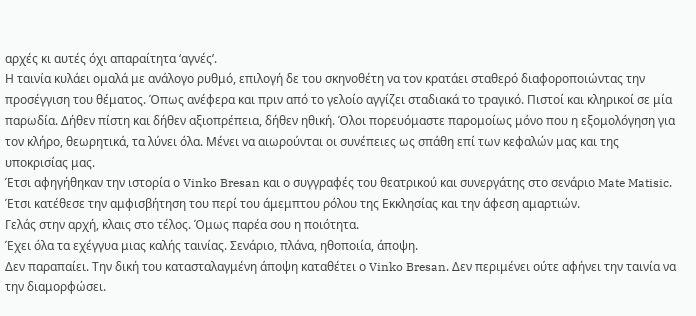αρχές κι αυτές όχι απαραίτητα ‘αγνές’.
Η ταινία κυλάει ομαλά με ανάλογο ρυθμό, επιλογή δε του σκηνοθέτη να τον κρατάει σταθερό διαφοροποιώντας την  προσέγγιση του θέματος. Όπως ανέφερα και πριν από το γελοίο αγγίζει σταδιακά το τραγικό. Πιστοί και κληρικοί σε μία παρωδία. Δήθεν πίστη και δήθεν αξιοπρέπεια, δήθεν ηθική. Όλοι πορευόμαστε παρομοίως μόνο που η εξομολόγηση για τον κλήρο, θεωρητικά, τα λύνει όλα. Μένει να αιωρούνται οι συνέπειες ως σπάθη επί των κεφαλών μας και της υποκρισίας μας.
Έτσι αφηγήθηκαν την ιστορία ο Vinko Bresan και ο συγγραφές του θεατρικού και συνεργάτης στο σενάριο Mate Matisic. Έτσι κατέθεσε την αμφισβήτηση του περί του άμεμπτου ρόλου της Εκκλησίας και την άφεση αμαρτιών.
Γελάς στην αρχή, κλαις στο τέλος. Όμως παρέα σου η ποιότητα.
Έχει όλα τα εχέγγυα μιας καλής ταινίας. Σενάριο, πλάνα, ηθοποιία, άποψη.
Δεν παραπαίει. Την δική του κατασταλαγμένη άποψη καταθέτει ο Vinko Bresan. Δεν περιμένει ούτε αφήνει την ταινία να την διαμορφώσει.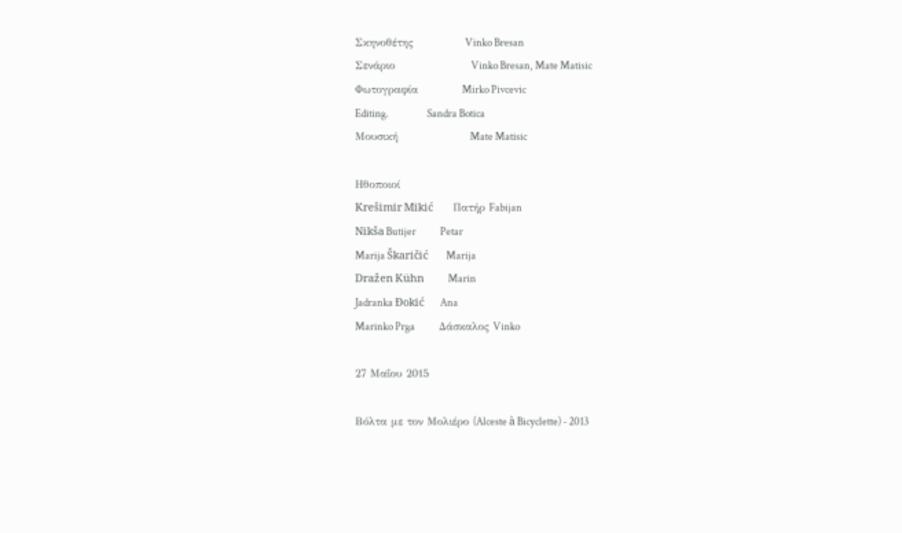Σκηνοθέτης             Vinko Bresan
Σενάριο                   Vinko Bresan, Mate Matisic
Φωτογραφία           Mirko Pivcevic
Editing.                   Sandra Botica
Μουσική                  Mate Matisic

Ηθοποιοί
Krešimir Mikić          Πατήρ Fabijan
Nikša Butijer            Petar
Marija Škaričić         Marija
Dražen Kühn            Marin
Jadranka Đokić        Ana
Marinko Prga            Δάσκαλος Vinko

27 Μαΐου 2015

Βόλτα με τον Μολιέρο (Alceste à Bicyclette) - 2013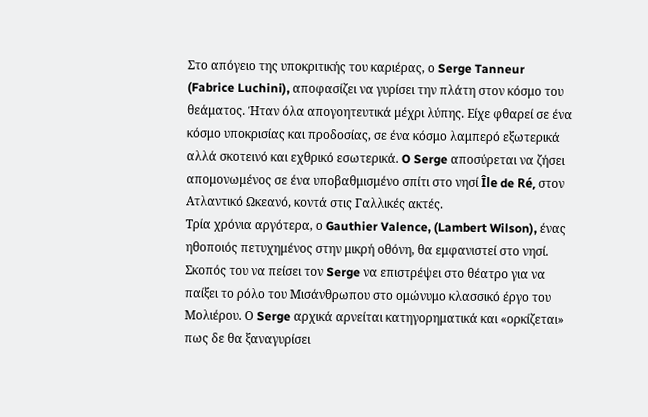Στο απόγειο της υποκριτικής του καριέρας, ο Serge Tanneur (Fabrice Luchini), αποφασίζει να γυρίσει την πλάτη στον κόσμο του θεάματος. Ήταν όλα απογοητευτικά μέχρι λύπης. Eίχε φθαρεί σε ένα κόσμο υποκρισίας και προδοσίας, σε ένα κόσμο λαμπερό εξωτερικά αλλά σκοτεινό και εχθρικό εσωτερικά. O Serge αποσύρεται να ζήσει απομονωμένος σε ένα υποβαθμισμένο σπίτι στο νησί Île de Ré, στον Ατλαντικό Ωκεανό, κοντά στις Γαλλικές ακτές.
Τρία χρόνια αργότερα, ο Gauthier Valence, (Lambert Wilson), ένας ηθοποιός πετυχημένος στην μικρή οθόνη, θα εμφανιστεί στο νησί. Σκοπός του να πείσει τον Serge να επιστρέψει στο θέατρο για να παίξει το ρόλο του Μισάνθρωπου στο ομώνυμο κλασσικό έργο του Μολιέρου. Ο Serge αρχικά αρνείται κατηγορηματικά και «ορκίζεται» πως δε θα ξαναγυρίσει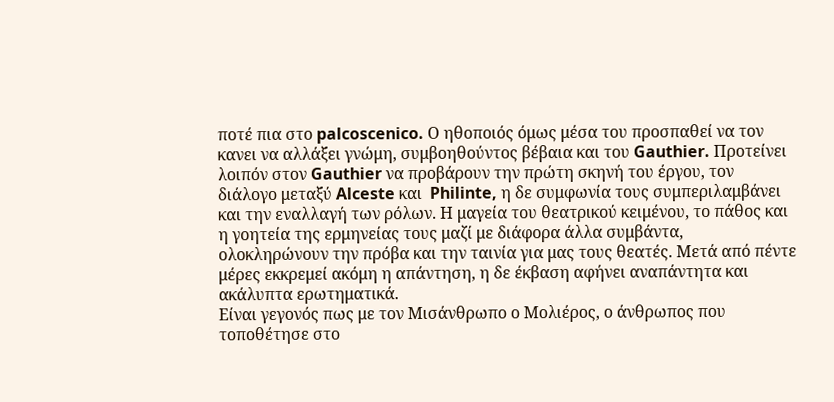ποτέ πια στο palcoscenico. Ο ηθοποιός όμως μέσα του προσπαθεί να τον κανει να αλλάξει γνώμη, συμβοηθούντος βέβαια και του Gauthier. Προτείνει λοιπόν στον Gauthier να προβάρουν την πρώτη σκηνή του έργου, τον διάλογο μεταξύ Alceste και  Philinte, η δε συμφωνία τους συμπεριλαμβάνει και την εναλλαγή των ρόλων. Η μαγεία του θεατρικού κειμένου, το πάθος και η γοητεία της ερμηνείας τους μαζί με διάφορα άλλα συμβάντα, ολοκληρώνουν την πρόβα και την ταινία για μας τους θεατές. Μετά από πέντε μέρες εκκρεμεί ακόμη η απάντηση, η δε έκβαση αφήνει αναπάντητα και ακάλυπτα ερωτηματικά.
Είναι γεγονός πως με τον Μισάνθρωπο ο Μολιέρος, ο άνθρωπος που τοποθέτησε στο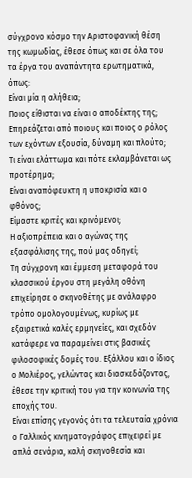σύγχρονο κόσμο την Αριστοφανική θέση της κωμωδίας, έθεσε όπως και σε όλα του τα έργα του αναπάντητα ερωτηματικά, όπως:
Είναι μία η αλήθεια;
Ποιος είθισται να είναι ο αποδέκτης της;
Επηρεάζεται από ποιους και ποιος ο ρόλος των εχόντων εξουσία, δύναμη και πλούτο;
Τι είναι ελάττωμα και πότε εκλαμβάνεται ως προτέρημα;
Είναι αναπόφευκτη η υποκρισία και ο φθόνος;
Είμαστε κριτές και κρινόμενοι;
Η αξιοπρέπεια και ο αγώνας της εξασφάλισης της, πού μας οδηγεί;
Τη σύγχρονη και έμμεση μεταφορά του κλασσικού έργου στη μεγάλη οθόνη επιχείρησε ο σκηνοθέτης με ανάλαφρο τρόπο ομολογουμένως, κυρίως με εξαιρετικά καλές ερμηνείες, και σχεδόν κατάφερε να παραμείνει στις βασικές φιλοσοφικές δομές του. Εξάλλου και ο ίδιος ο Μολιέρος, γελώντας και διασκεδάζοντας, έθεσε την κριτική του για την κοινωνία της εποχής του.
Είναι επίσης γεγονός ότι τα τελευταία χρόνια ο Γαλλικός κινηματογράφος επιχειρεί με απλά σενάρια, καλή σκηνοθεσία και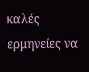καλές ερμηνείες να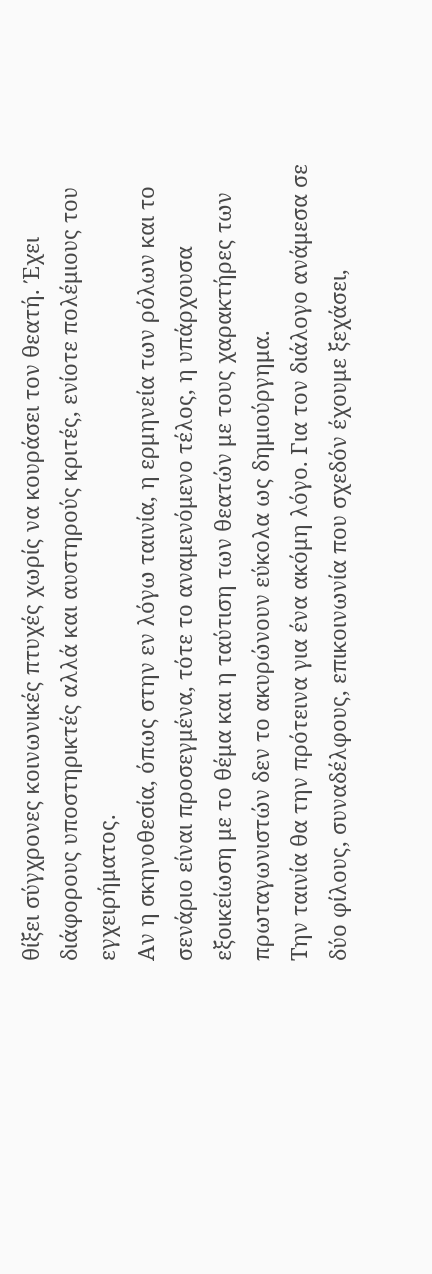θίξει σύγχρονες κοινωνικές πτυχές χωρίς να κουράσει τον θεατή. Έχει διάφορους υποστηρικτές αλλά και αυστηρούς κριτές, ενίοτε πολέμιους του εγχειρήματος.
Αν η σκηνοθεσία, όπως στην εν λόγω ταινία, η ερμηνεία των ρόλων και το σενάριο είναι προσεγμένα, τότε το αναμενόμενο τέλος, η υπάρχουσα εξοικείωση με το θέμα και η ταύτιση των θεατών με τους χαρακτήρες των πρωταγωνιστών δεν το ακυρώνουν εύκολα ως δημιούργημα.
Την ταινία θα την πρότεινα για ένα ακόμη λόγο. Για τον διάλογο ανάμεσα σε δύο φίλους, συναδέλφους, επικοινωνία που σχεδόν έχουμε ξεχάσει,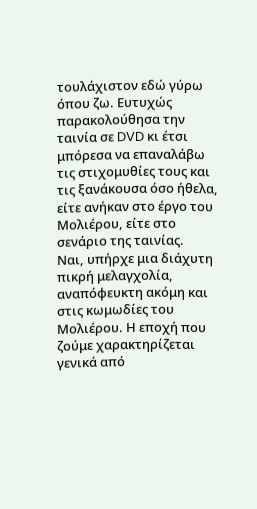τουλάχιστον εδώ γύρω όπου ζω. Ευτυχώς παρακολούθησα την ταινία σε DVD κι έτσι μπόρεσα να επαναλάβω τις στιχομυθίες τους και τις ξανάκουσα όσο ήθελα, είτε ανήκαν στο έργο του Μολιέρου, είτε στο σενάριο της ταινίας.
Ναι, υπήρχε μια διάχυτη πικρή μελαγχολία, αναπόφευκτη ακόμη και στις κωμωδίες του Μολιέρου. Η εποχή που ζούμε χαρακτηρίζεται γενικά από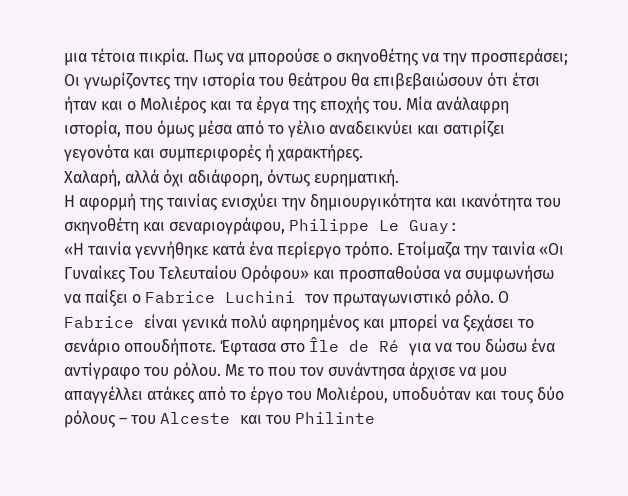μια τέτοια πικρία. Πως να μπορούσε ο σκηνοθέτης να την προσπεράσει; Οι γνωρίζοντες την ιστορία του θεάτρου θα επιβεβαιώσουν ότι έτσι ήταν και ο Μολιέρος και τα έργα της εποχής του. Μία ανάλαφρη ιστορία, που όμως μέσα από το γέλιο αναδεικνύει και σατιρίζει γεγονότα και συμπεριφορές ή χαρακτήρες.
Χαλαρή, αλλά όχι αδιάφορη, όντως ευρηματική.
Η αφορμή της ταινίας ενισχύει την δημιουργικότητα και ικανότητα του σκηνοθέτη και σεναριογράφου, Philippe Le Guay:
«Η ταινία γεννήθηκε κατά ένα περίεργο τρόπο. Ετοίμαζα την ταινία «Οι Γυναίκες Του Τελευταίου Ορόφου» και προσπαθούσα να συμφωνήσω να παίξει ο Fabrice Luchini τον πρωταγωνιστικό ρόλο. Ο Fabrice είναι γενικά πολύ αφηρημένος και μπορεί να ξεχάσει το σενάριο οπουδήποτε. Έφτασα στο Île de Ré για να του δώσω ένα αντίγραφο του ρόλου. Με το που τον συνάντησα άρχισε να μου απαγγέλλει ατάκες από το έργο του Μολιέρου, υποδυόταν και τους δύο ρόλους – του Alceste και του Philinte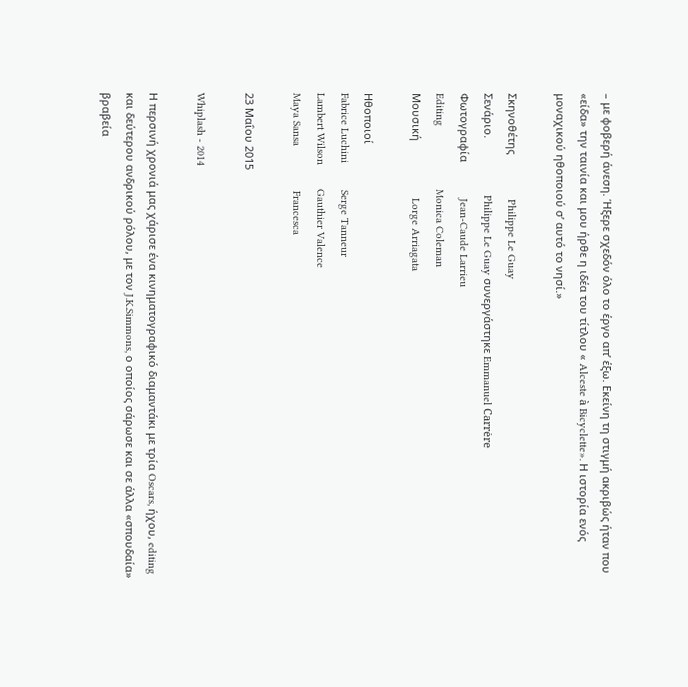– με φοβερή άνεση. Ήξερε σχεδόν όλο το έργο απ’ έξω. Εκείνη τη στιγμή ακριβώς ήταν που «είδα» την ταινία και μου ήρθε η ιδέα του τίτλου « Alceste à Bicyclette». Η ιστορία ενός μοναχικού ηθοποιού σ’ αυτό το νησί.»

Σκηνοθέτης               Philippe Le Guay
Σενάριο.                   Philippe Le Guay συνεργάστηκε Emmanuel Carrėre
Φωτογραφία            Jean-Caude Larrieu
Editing                     Monica Coleman
Μουσική                   Lorge Arriagata

Ηθοποιοί
Fabrice Luchini         Serge Tanneur
Lambert Wilson        Gauthier Valence
Maya Sansa               Francesca

23 Μαΐου 2015

Whiplash - 2014

Η περσινή χρονιά μας χάρισε ένα κινηματογραφικό διαμαντάκι με τρία Oscars, ήχου, editing και δεύτερου ανδρικού ρόλου, με τον J.K.Simmons, ο οποίος σάρωσε και σε άλλα «σπουδαία» βραβεία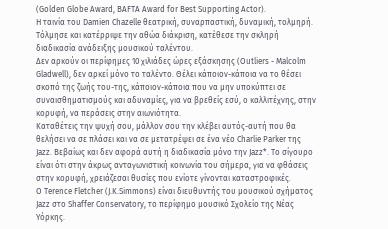(Golden Globe Award, BAFTA Award for Best Supporting Actor).
Η ταινία του Damien Chazelle θεατρική, συναρπαστική, δυναμική, τολμηρή. Τόλμησε και κατέρριψε την αθώα διάκριση, κατέθεσε την σκληρή διαδικασία ανάδειξης μουσικού ταλέντου.
Δεν αρκούν οι περίφημες 10 χιλιάδες ώρες εξάσκησης (Outliers - Malcolm Gladwell), δεν αρκεί μόνο το ταλέντο. Θέλει κάποιον-κάποια να το θέσει σκοπό της ζωής του-της, κάποιον-κάποια που να μην υποκύπτει σε συναισθηματισμούς και αδυναμίες, για να βρεθείς εσύ, ο καλλιτέχνης, στην κορυφή, να περάσεις στην αιωνιότητα.
Καταθέτεις την ψυχή σου, μάλλον σου την κλέβει αυτός-αυτή που θα θελήσει να σε πλάσει και να σε μετατρέψει σε ένα νέο Charlie Parker της Jazz. Βεβαίως και δεν αφορά αυτή η διαδικασία μόνο την Jazz*. Το σίγουρο είναι ότι στην άκρως ανταγωνιστική κοινωνία του σήμερα, για να φθάσεις στην κορυφή, χρειάζεσαι θυσίες που ενίοτε γίνονται καταστροφικές.
O Terence Fletcher (J.K.Simmons) είναι διευθυντής του μουσικού σχήματος Jazz στο Shaffer Conservatory, το περίφημο μουσικό Σχολείο της Νέας Υόρκης.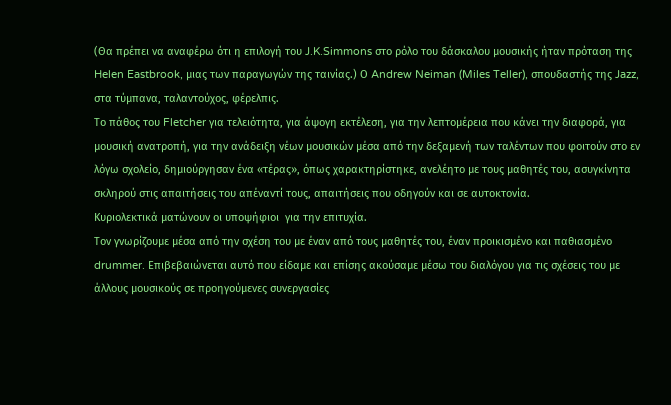(Θα πρέπει να αναφέρω ότι η επιλογή του J.K.Simmons στο ρόλο του δάσκαλου μουσικής ήταν πρόταση της Helen Eastbrook, μιας των παραγωγών της ταινίας.) Ο Andrew Neiman (Miles Teller), σπουδαστής της Jazz, στα τύμπανα, ταλαντούχος, φέρελπις.
Το πάθος του Fletcher για τελειότητα, για άψογη εκτέλεση, για την λεπτομέρεια που κάνει την διαφορά, για μουσική ανατροπή, για την ανάδειξη νέων μουσικών μέσα από την δεξαμενή των ταλέντων που φοιτούν στο εν λόγω σχολείο, δημιούργησαν ένα «τέρας», όπως χαρακτηρίστηκε, ανελέητο με τους μαθητές του, ασυγκίνητα σκληρού στις απαιτήσεις του απέναντί τους, απαιτήσεις που οδηγούν και σε αυτοκτονία.
Κυριολεκτικά ματώνουν οι υποψήφιοι  για την επιτυχία.
Τον γνωρίζουμε μέσα από την σχέση του με έναν από τους μαθητές του, έναν προικισμένο και παθιασμένο drummer. Επιβεβαιώνεται αυτό που είδαμε και επίσης ακούσαμε μέσω του διαλόγου για τις σχέσεις του με άλλους μουσικούς σε προηγούμενες συνεργασίες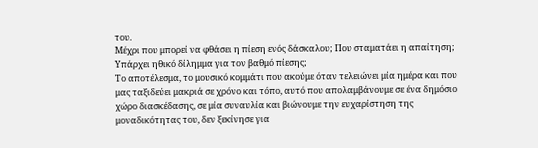του.
Μέχρι που μπορεί να φθάσει η πίεση ενός δάσκαλου; Που σταματάει η απαίτηση; Υπάρχει ηθικό δίλημμα για τον βαθμό πίεσης;
Το αποτέλεσμα, το μουσικό κομμάτι που ακούμε όταν τελειώνει μία ημέρα και που μας ταξιδεύει μακριά σε χρόνο και τόπο, αυτό που απολαμβάνουμε σε ένα δημόσιο χώρο διασκέδασης, σε μία συναυλία και βιώνουμε την ευχαρίστηση της μοναδικότητας του, δεν ξεκίνησε για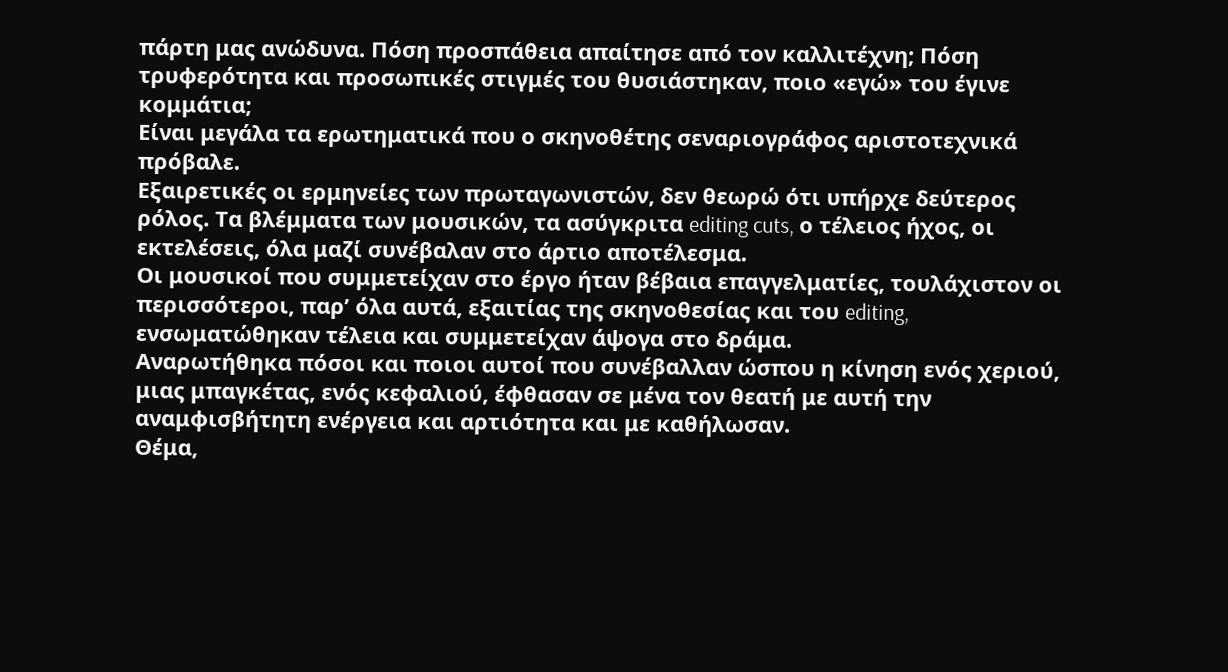πάρτη μας ανώδυνα. Πόση προσπάθεια απαίτησε από τον καλλιτέχνη; Πόση τρυφερότητα και προσωπικές στιγμές του θυσιάστηκαν, ποιο «εγώ» του έγινε κομμάτια;
Είναι μεγάλα τα ερωτηματικά που ο σκηνοθέτης σεναριογράφος αριστοτεχνικά πρόβαλε.
Εξαιρετικές οι ερμηνείες των πρωταγωνιστών, δεν θεωρώ ότι υπήρχε δεύτερος ρόλος. Τα βλέμματα των μουσικών, τα ασύγκριτα editing cuts, ο τέλειος ήχος, οι εκτελέσεις, όλα μαζί συνέβαλαν στο άρτιο αποτέλεσμα.
Οι μουσικοί που συμμετείχαν στο έργο ήταν βέβαια επαγγελματίες, τουλάχιστον οι περισσότεροι, παρ’ όλα αυτά, εξαιτίας της σκηνοθεσίας και του editing, ενσωματώθηκαν τέλεια και συμμετείχαν άψογα στο δράμα.
Αναρωτήθηκα πόσοι και ποιοι αυτοί που συνέβαλλαν ώσπου η κίνηση ενός χεριού, μιας μπαγκέτας, ενός κεφαλιού, έφθασαν σε μένα τον θεατή με αυτή την αναμφισβήτητη ενέργεια και αρτιότητα και με καθήλωσαν.
Θέμα,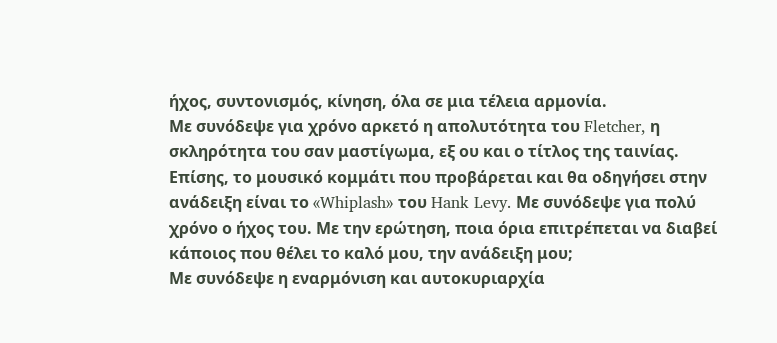ήχος, συντονισμός, κίνηση, όλα σε μια τέλεια αρμονία.
Με συνόδεψε για χρόνο αρκετό η απολυτότητα του Fletcher, η σκληρότητα του σαν μαστίγωμα, εξ ου και ο τίτλος της ταινίας. Επίσης, το μουσικό κομμάτι που προβάρεται και θα οδηγήσει στην ανάδειξη είναι το «Whiplash» του Hank Levy. Με συνόδεψε για πολύ χρόνο ο ήχος του. Με την ερώτηση, ποια όρια επιτρέπεται να διαβεί κάποιος που θέλει το καλό μου, την ανάδειξη μου;
Με συνόδεψε η εναρμόνιση και αυτοκυριαρχία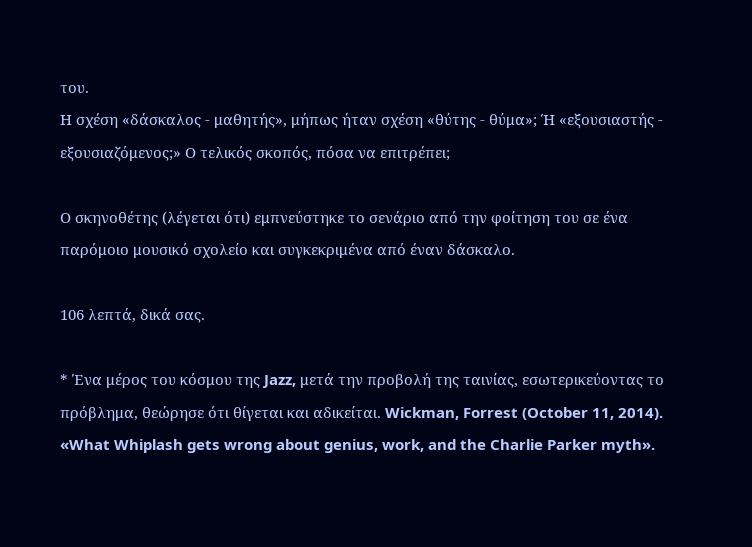του.
Η σχέση «δάσκαλος - μαθητής», μήπως ήταν σχέση «θύτης - θύμα»; Ή «εξουσιαστής - εξουσιαζόμενος;» Ο τελικός σκοπός, πόσα να επιτρέπει;

Ο σκηνοθέτης (λέγεται ότι) εμπνεύστηκε το σενάριο από την φοίτηση του σε ένα παρόμοιο μουσικό σχολείο και συγκεκριμένα από έναν δάσκαλο.

106 λεπτά, δικά σας.

* Ένα μέρος του κόσμου της Jazz, μετά την προβολή της ταινίας, εσωτερικεύοντας το πρόβλημα, θεώρησε ότι θίγεται και αδικείται. Wickman, Forrest (October 11, 2014). «What Whiplash gets wrong about genius, work, and the Charlie Parker myth».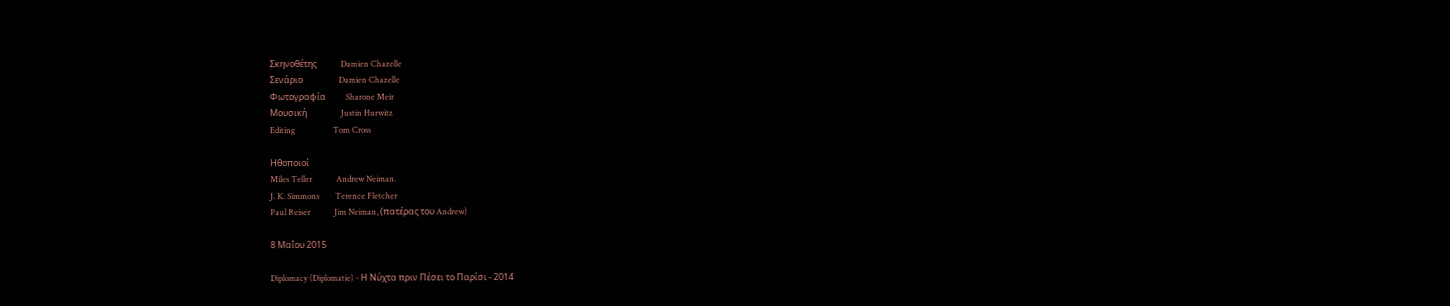Σκηνοθέτης            Damien Chazelle
Σενάριο                  Damien Chazelle
Φωτογραφία          Sharone Meir
Μουσική                 Justin Hurwitz
Editing                   Tom Cross

Ηθοποιοί
Miles Teller            Andrew Neiman.
J. K. Simmons        Terence Fletcher
Paul Reiser            Jim Neiman, (πατέρας του Andrew)

8 Μαΐου 2015

Diplomacy (Diplomatie) - Η Νύχτα πριν Πέσει το Παρίσι - 2014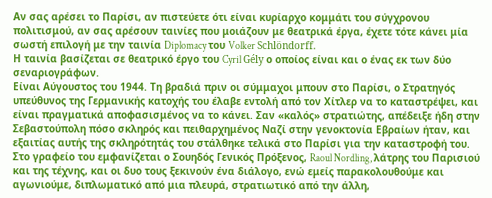Αν σας αρέσει το Παρίσι, αν πιστεύετε ότι είναι κυρίαρχο κομμάτι του σύγχρονου πολιτισμού, αν σας αρέσουν ταινίες που μοιάζουν με θεατρικά έργα, έχετε τότε κάνει μία σωστή επιλογή με την ταινία Diplomacy του Volker Schlöndorff.
Η ταινία βασίζεται σε θεατρικό έργο του Cyril Gély ο οποίος είναι και ο ένας εκ των δύο σεναριογράφων.
Είναι Αύγουστος του 1944. Τη βραδιά πριν οι σύμμαχοι μπουν στο Παρίσι, ο Στρατηγός υπεύθυνος της Γερμανικής κατοχής του έλαβε εντολή από τον Χίτλερ να το καταστρέψει, και είναι πραγματικά αποφασισμένος να το κάνει. Σαν «καλός» στρατιώτης, απέδειξε ήδη στην Σεβαστούπολη πόσο σκληρός και πειθαρχημένος Ναζί στην γενοκτονία Εβραίων ήταν, και εξαιτίας αυτής της σκληρότητάς του στάλθηκε τελικά στο Παρίσι για την καταστροφή του.
Στο γραφείο του εμφανίζεται ο Σουηδός Γενικός Πρόξενος, Raoul Nordling, λάτρης του Παρισιού και της τέχνης, και οι δυο τους ξεκινούν ένα διάλογο, ενώ εμείς παρακολουθούμε και αγωνιούμε, διπλωματικό από μια πλευρά, στρατιωτικό από την άλλη,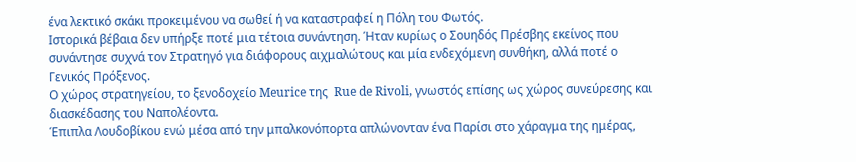ένα λεκτικό σκάκι προκειμένου να σωθεί ή να καταστραφεί η Πόλη του Φωτός.
Ιστορικά βέβαια δεν υπήρξε ποτέ μια τέτοια συνάντηση. Ήταν κυρίως ο Σουηδός Πρέσβης εκείνος που συνάντησε συχνά τον Στρατηγό για διάφορους αιχμαλώτους και μία ενδεχόμενη συνθήκη, αλλά ποτέ ο Γενικός Πρόξενος.
Ο χώρος στρατηγείου, το ξενοδοχείο Meurice της  Rue de Rivoli, γνωστός επίσης ως χώρος συνεύρεσης και διασκέδασης του Ναπολέοντα.
Έπιπλα Λουδοβίκου ενώ μέσα από την μπαλκονόπορτα απλώνονταν ένα Παρίσι στο χάραγμα της ημέρας,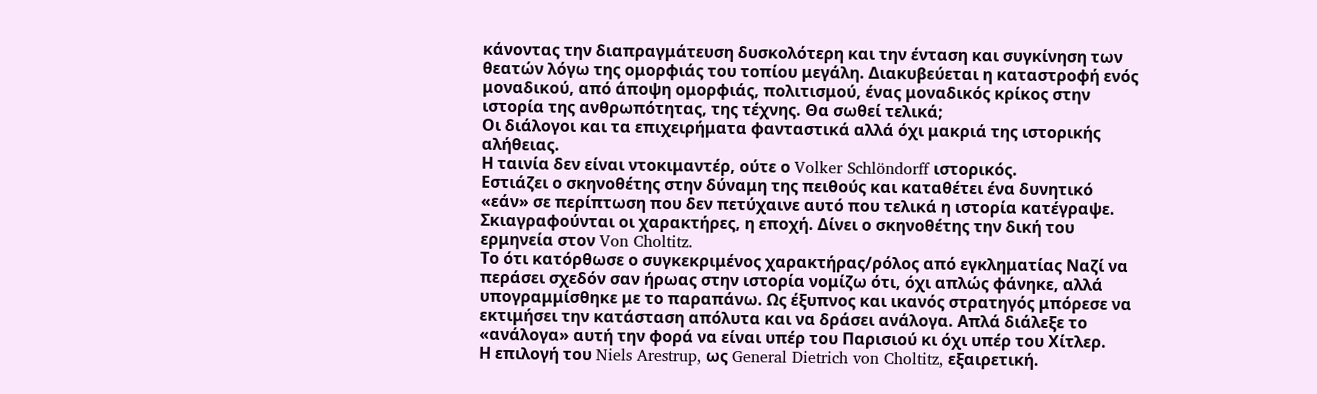κάνοντας την διαπραγμάτευση δυσκολότερη και την ένταση και συγκίνηση των θεατών λόγω της ομορφιάς του τοπίου μεγάλη. Διακυβεύεται η καταστροφή ενός μοναδικού, από άποψη ομορφιάς, πολιτισμού, ένας μοναδικός κρίκος στην ιστορία της ανθρωπότητας, της τέχνης. Θα σωθεί τελικά;
Οι διάλογοι και τα επιχειρήματα φανταστικά αλλά όχι μακριά της ιστορικής αλήθειας.
Η ταινία δεν είναι ντοκιμαντέρ, ούτε ο Volker Schlöndorff ιστορικός.
Εστιάζει ο σκηνοθέτης στην δύναμη της πειθούς και καταθέτει ένα δυνητικό «εάν» σε περίπτωση που δεν πετύχαινε αυτό που τελικά η ιστορία κατέγραψε.
Σκιαγραφούνται οι χαρακτήρες, η εποχή. Δίνει ο σκηνοθέτης την δική του ερμηνεία στον Von Choltitz.
Το ότι κατόρθωσε ο συγκεκριμένος χαρακτήρας/ρόλος από εγκληματίας Ναζί να περάσει σχεδόν σαν ήρωας στην ιστορία νομίζω ότι, όχι απλώς φάνηκε, αλλά υπογραμμίσθηκε με το παραπάνω. Ως έξυπνος και ικανός στρατηγός μπόρεσε να εκτιμήσει την κατάσταση απόλυτα και να δράσει ανάλογα. Απλά διάλεξε το «ανάλογα» αυτή την φορά να είναι υπέρ του Παρισιού κι όχι υπέρ του Χίτλερ.
Η επιλογή του Niels Arestrup, ως General Dietrich von Choltitz, εξαιρετική.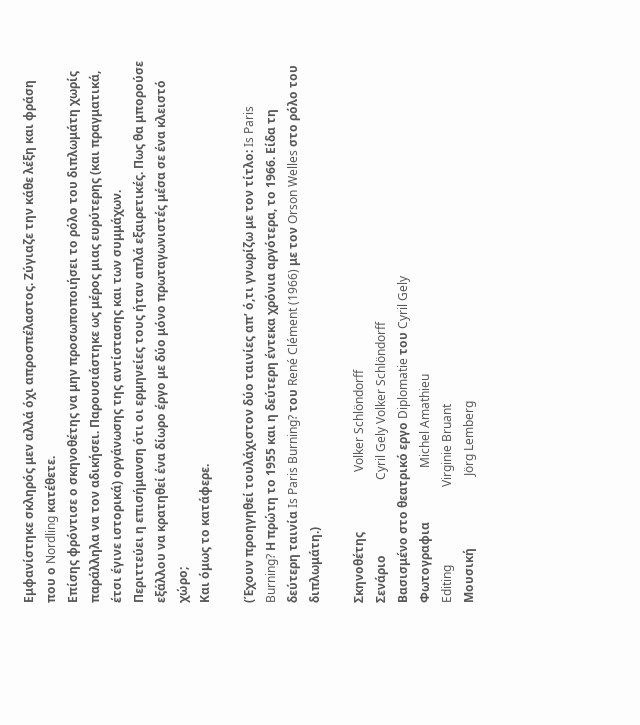Εμφανίστηκε σκληρός μεν αλλά όχι απροσπέλαστος. Ζύγιαζε την κάθε λέξη και φράση που ο Nordling κατέθετε.
Επίσης φρόντισε ο σκηνοθέτης να μην προσωποποιήσει το ρόλο του διπλωμάτη χωρίς παράλληλα να τον αδικήσει. Παρουσιάστηκε ως μέρος μιας ευρύτερης (και πραγματικά, έτσι έγινε ιστορικά) οργάνωσης της αντίστασης και των συμμάχων.
Περιττεύει η επισήμανση ότι οι ερμηνείες τους ήταν απλά εξαιρετικές. Πως θα μπορούσε εξάλλου να κρατηθεί ένα δίωρο έργο με δύο μόνο πρωταγωνιστές μέσα σε ένα κλειστό χώρο;
Και όμως το κατάφερε.

(Έχουν προηγηθεί τουλάχιστον δύο ταινίες απ’ ό,τι γνωρίζω με τον τίτλο: Is Paris Burning? Η πρώτη το 1955 και η δεύτερη έντεκα χρόνια αργότερα, το 1966. Είδα τη δεύτερη ταινία Is Paris Burning? του René Clément (1966) με τον Orson Welles στο ρόλο του διπλωμάτη.)

Σκηνοθέτης                    Volker Schlöndorff
Σενάριο                         Cyril Gely Volker Schlöndorff
Βασισμένο στο θεατρικό εργο Diplomatie του Cyril Gely
Φωτογραφια                  Michel Amathieu
Editing                          Virginie Bruant
Μουσική                        Jörg Lemberg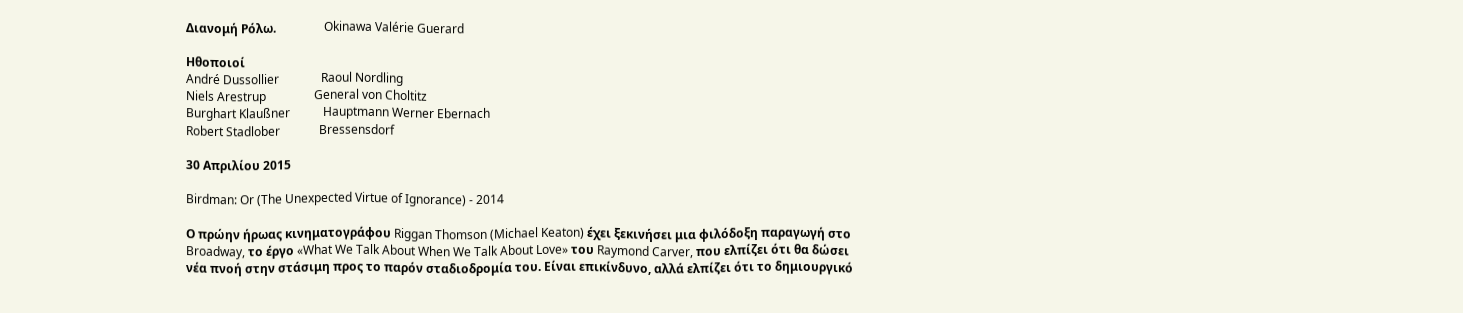Διανομή Ρόλω.                Okinawa Valérie Guerard

Ηθοποιοί
André Dussollier              Raoul Nordling
Niels Arestrup                General von Choltitz
Burghart Klaußner           Hauptmann Werner Ebernach
Robert Stadlober             Bressensdorf

30 Απριλίου 2015

Birdman: Or (The Unexpected Virtue of Ignorance) - 2014

Ο πρώην ήρωας κινηματογράφου Riggan Thomson (Michael Keaton) έχει ξεκινήσει μια φιλόδοξη παραγωγή στο Broadway, το έργο «What We Talk About When We Talk About Love» του Raymond Carver, που ελπίζει ότι θα δώσει νέα πνοή στην στάσιμη προς το παρόν σταδιοδρομία του. Είναι επικίνδυνο, αλλά ελπίζει ότι το δημιουργικό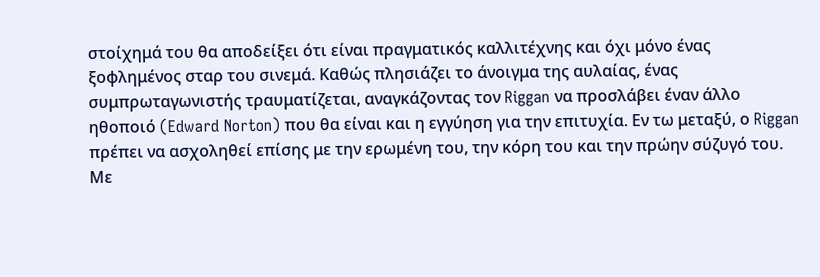στοίχημά του θα αποδείξει ότι είναι πραγματικός καλλιτέχνης και όχι μόνο ένας ξοφλημένος σταρ του σινεμά. Καθώς πλησιάζει το άνοιγμα της αυλαίας, ένας συμπρωταγωνιστής τραυματίζεται, αναγκάζοντας τον Riggan να προσλάβει έναν άλλο ηθοποιό (Edward Norton) που θα είναι και η εγγύηση για την επιτυχία. Εν τω μεταξύ, ο Riggan πρέπει να ασχοληθεί επίσης με την ερωμένη του, την κόρη του και την πρώην σύζυγό του.
Με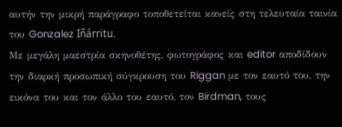αυτήν την μικρή παράγραφο τοποθετείται κανείς στη τελευταία ταινία του Gonzalez Iñárritu.
Mε μεγάλη μαεστρία σκηνοθέτης, φωτογράφος και editor αποδίδουν την διαρκή προσωπική σύγκρουση του Riggan με τον εαυτό του, την εικόνα του και τον άλλο του εαυτό, τον Birdman, τους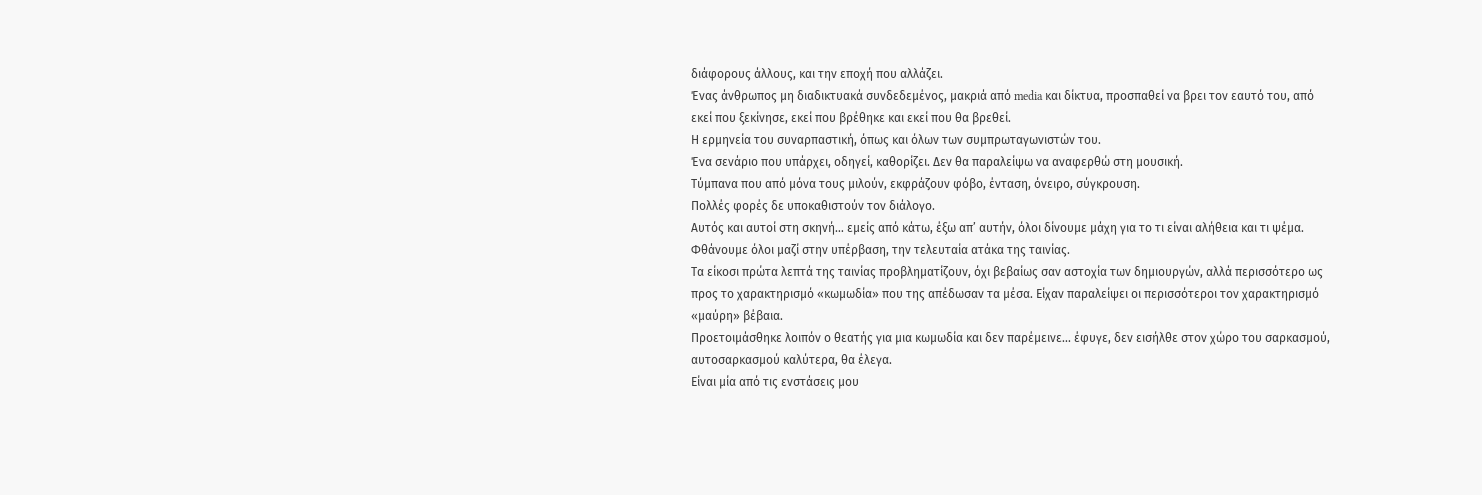διάφορους άλλους, και την εποχή που αλλάζει.
Ένας άνθρωπος μη διαδικτυακά συνδεδεμένος, μακριά από media και δίκτυα, προσπαθεί να βρει τον εαυτό του, από εκεί που ξεκίνησε, εκεί που βρέθηκε και εκεί που θα βρεθεί.
Η ερμηνεία του συναρπαστική, όπως και όλων των συμπρωταγωνιστών του.
Ένα σενάριο που υπάρχει, οδηγεί, καθορίζει. Δεν θα παραλείψω να αναφερθώ στη μουσική.
Τύμπανα που από μόνα τους μιλούν, εκφράζουν φόβο, ένταση, όνειρο, σύγκρουση.
Πολλές φορές δε υποκαθιστούν τον διάλογο.
Αυτός και αυτοί στη σκηνή… εμείς από κάτω, έξω απ’ αυτήν, όλοι δίνουμε μάχη για το τι είναι αλήθεια και τι ψέμα. Φθάνουμε όλοι μαζί στην υπέρβαση, την τελευταία ατάκα της ταινίας.
Τα είκοσι πρώτα λεπτά της ταινίας προβληματίζουν, όχι βεβαίως σαν αστοχία των δημιουργών, αλλά περισσότερο ως προς το χαρακτηρισμό «κωμωδία» που της απέδωσαν τα μέσα. Είχαν παραλείψει οι περισσότεροι τον χαρακτηρισμό «μαύρη» βέβαια.
Προετοιμάσθηκε λοιπόν ο θεατής για μια κωμωδία και δεν παρέμεινε... έφυγε, δεν εισήλθε στον χώρο του σαρκασμού, αυτοσαρκασμού καλύτερα, θα έλεγα.
Είναι μία από τις ενστάσεις μου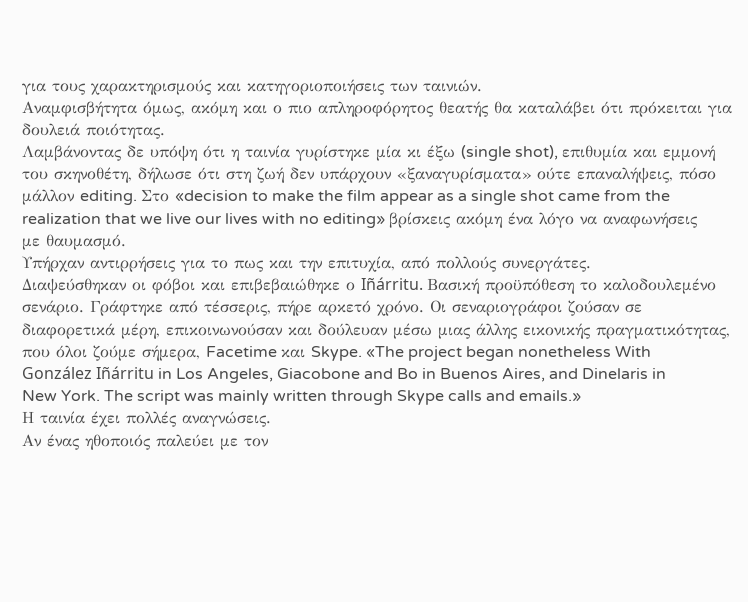για τους χαρακτηρισμούς και κατηγοριοποιήσεις των ταινιών.
Αναμφισβήτητα όμως, ακόμη και ο πιο απληροφόρητος θεατής θα καταλάβει ότι πρόκειται για δουλειά ποιότητας.
Λαμβάνοντας δε υπόψη ότι η ταινία γυρίστηκε μία κι έξω (single shot), επιθυμία και εμμονή του σκηνοθέτη, δήλωσε ότι στη ζωή δεν υπάρχουν «ξαναγυρίσματα» ούτε επαναλήψεις, πόσο μάλλον editing. Στο «decision to make the film appear as a single shot came from the realization that we live our lives with no editing» βρίσκεις ακόμη ένα λόγο να αναφωνήσεις με θαυμασμό.
Υπήρχαν αντιρρήσεις για το πως και την επιτυχία, από πολλούς συνεργάτες.
Διαψεύσθηκαν οι φόβοι και επιβεβαιώθηκε ο Iñárritu. Βασική προϋπόθεση το καλοδουλεμένο σενάριο. Γράφτηκε από τέσσερις, πήρε αρκετό χρόνο. Οι σεναριογράφοι ζούσαν σε διαφορετικά μέρη, επικοινωνούσαν και δούλευαν μέσω μιας άλλης εικονικής πραγματικότητας, που όλοι ζούμε σήμερα, Facetime και Skype. «The project began nonetheless With González Iñárritu in Los Angeles, Giacobone and Bo in Buenos Aires, and Dinelaris in New York. The script was mainly written through Skype calls and emails.»
Η ταινία έχει πολλές αναγνώσεις.
Αν ένας ηθοποιός παλεύει με τον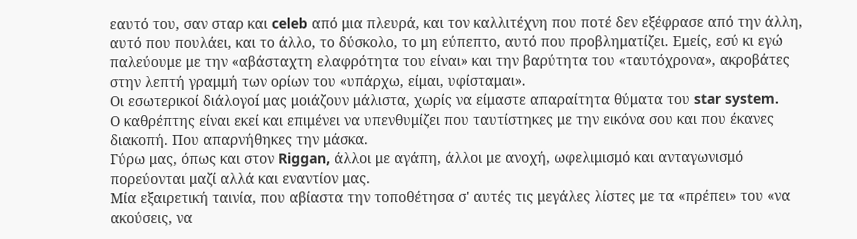εαυτό του, σαν σταρ και celeb από μια πλευρά, και τον καλλιτέχνη που ποτέ δεν εξέφρασε από την άλλη, αυτό που πουλάει, και το άλλο, το δύσκολο, το μη εύπεπτο, αυτό που προβληματίζει. Εμείς, εσύ κι εγώ παλεύουμε με την «αβάσταχτη ελαφρότητα του είναι» και την βαρύτητα του «ταυτόχρονα», ακροβάτες στην λεπτή γραμμή των ορίων του «υπάρχω, είμαι, υφίσταμαι».
Οι εσωτερικοί διάλογοí μας μοιάζουν μάλιστα, χωρίς να είμαστε απαραίτητα θύματα του star system.
Ο καθρέπτης είναι εκεί και επιμένει να υπενθυμίζει που ταυτίστηκες με την εικόνα σου και που έκανες διακοπή. Που απαρνήθηκες την μάσκα.
Γύρω μας, όπως και στον Riggan, άλλοι με αγάπη, άλλοι με ανοχή, ωφελιμισμό και ανταγωνισμό πορεύονται μαζί αλλά και εναντίον μας.
Μία εξαιρετική ταινία, που αβίαστα την τοποθέτησα σ' αυτές τις μεγάλες λίστες με τα «πρέπει» του «να ακούσεις, να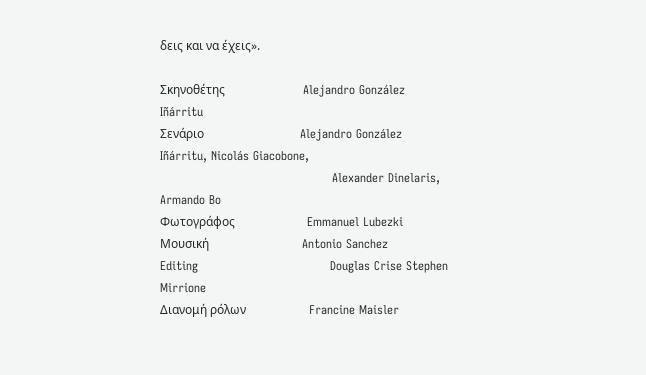δεις και να έχεις».

Σκηνοθέτης                          Alejandro González Iñárritu
Σενάριο                                Alejandro González Iñárritu, Nicolás Giacobone,
                                           Alexander Dinelaris, Armando Bo
Φωτογράφος                        Emmanuel Lubezki
Μουσική                               Antonio Sanchez
Editing                                 Douglas Crise Stephen Mirrione
Διανομή ρόλων                     Francine Maisler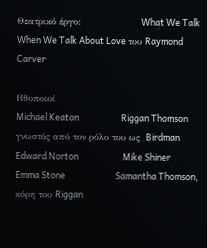Θεατρικό έργο:                    What We Talk When We Talk About Love του Raymond Carver

Ηθοποιοί
Michael Keaton                     Riggan Thomson γνωστός από τον ρόλο του ως  Birdman
Edward Norton                      Mike Shiner
Emma Stone                         Samantha Thomson, κόρη του Riggan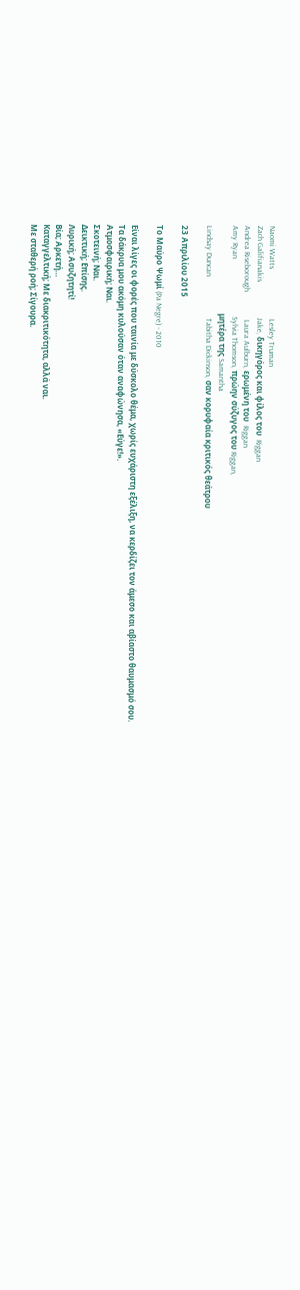Naomi Watts                         Lesley Truman
Zach Galifianakis                  Jake, δικηγόρος και φίλος του  Riggan
Andrea Riseborough              Laura Aulburn, ερωμένη του  Riggan
Amy Ryan                             Sylvia Thomson, πρώην σύζυγος του Riggan,
                                            μητέρα της Samantha
Lindsay Duncan                     Tabitha Dickinson, σαν κορυφαία κριτικός θεάτρου

23 Απριλίου 2015

Tο Μαύρο Ψωμί (Pa Negre) - 2010

Είναι λίγες οι φορές που ταινία με δύσκολο θέμα, χωρίς ευχάριστη εξέλιξη, να κερδίζει τον άμεσο και αβίαστο θαυμασμό σου.
Τα δάκρυα μου ακόμη κυλούσαν όταν αναφώνησα, «Εύγε!».
Ατμοσφαιρική; Ναι.
Σκοτεινή; Ναι.
Δεικτική; Επίσης.
Λυρική; Ασυζητητί!
Βία; Αρκετή…
Καταγγελτική; Με διακριτικότητα, αλλά ναι.
Με σταθερή ροή; Σίγουρα.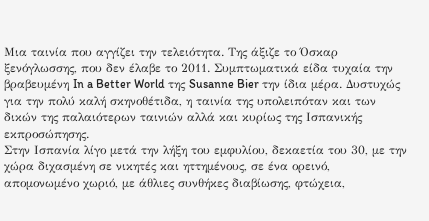Μια ταινία που αγγίζει την τελειότητα. Της άξιζε το Όσκαρ ξενόγλωσσης, που δεν έλαβε το 2011. Συμπτωματικά είδα τυχαία την βραβευμένη In a Better World της Susanne Bier την ίδια μέρα. Δυστυχώς για την πολύ καλή σκηνοθέτιδα, η ταινία της υπολειπόταν και των δικών της παλαιότερων ταινιών αλλά και κυρίως της Ισπανικής εκπροσώπησης.
Στην Ισπανία λίγο μετά την λήξη του εμφυλίου, δεκαετία του 30, με την χώρα διχασμένη σε νικητές και ηττημένους, σε ένα ορεινό, απομονωμένο χωριό, με άθλιες συνθήκες διαβίωσης, φτώχεια,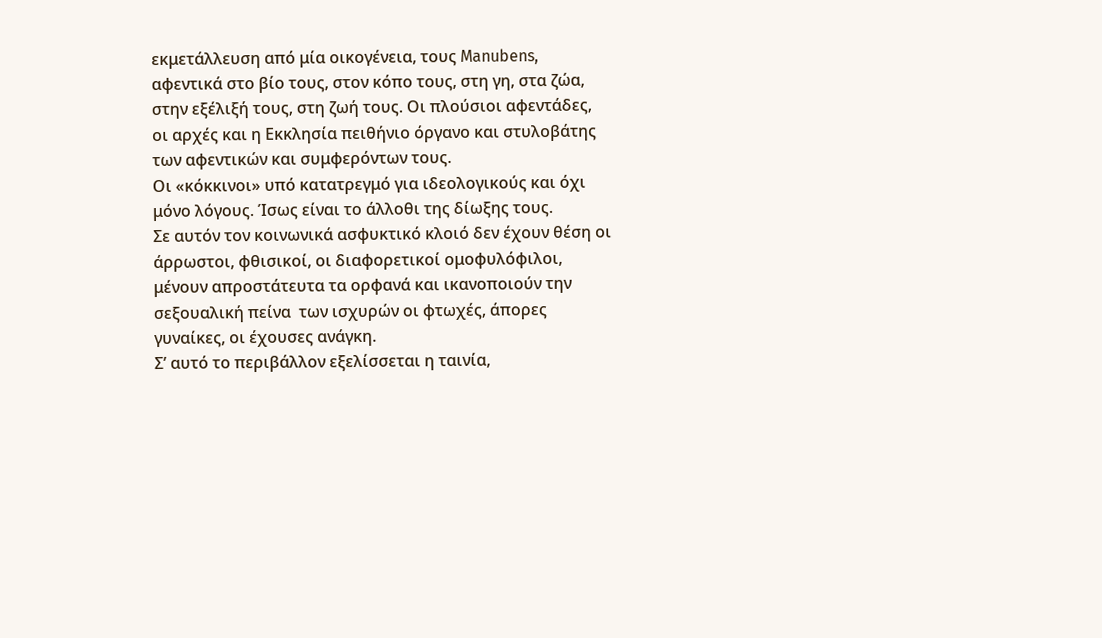εκμετάλλευση από μία οικογένεια, τους Manubens, αφεντικά στο βίο τους, στον κόπο τους, στη γη, στα ζώα, στην εξέλιξή τους, στη ζωή τους. Οι πλούσιοι αφεντάδες, οι αρχές και η Εκκλησία πειθήνιο όργανο και στυλοβάτης των αφεντικών και συμφερόντων τους.
Οι «κόκκινοι» υπό κατατρεγμό για ιδεολογικούς και όχι μόνο λόγους. Ίσως είναι το άλλοθι της δίωξης τους.
Σε αυτόν τον κοινωνικά ασφυκτικό κλοιό δεν έχουν θέση οι άρρωστοι, φθισικοί, οι διαφορετικοί ομοφυλόφιλοι, μένουν απροστάτευτα τα ορφανά και ικανοποιούν την σεξουαλική πείνα  των ισχυρών οι φτωχές, άπορες γυναίκες, οι έχουσες ανάγκη.
Σ’ αυτό το περιβάλλον εξελίσσεται η ταινία,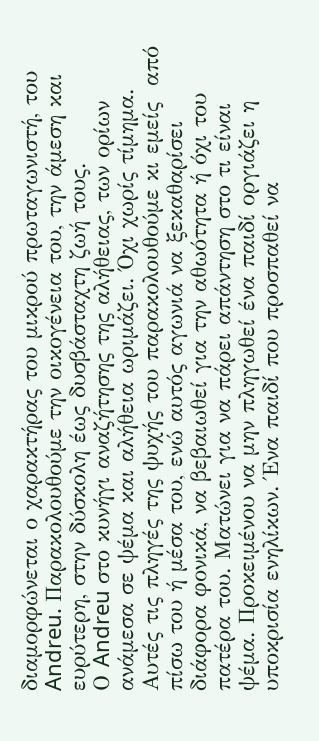διαμορφώνεται ο χαρακτήρας του μικρού πρωταγωνιστή, του Andreu. Παρακολουθούμε την οικογένεια του, την άμεση και ευρύτερη, στην δύσκολη έως δυσβάσταχτη ζωή τους.
Ο Andreu στο κυνήγι αναζήτησης της αλήθειας, των ορίων ανάμεσα σε ψέμα και αλήθεια ωριμάζει. Όχι χωρίς τίμημα. Αυτές τις πληγές της ψυχής του παρακολουθούμε κι εμείς  από πίσω του ή μέσα του, ενώ αυτός αγωνιά να ξεκαθαρίσει διάφορα φονικά, να βεβαιωθεί για την αθωότητα ή όχι του πατέρα του. Ματώνει για να πάρει απάντηση στο τι είναι ψέμα. Προκειμένου να μην πληγωθεί ένα παιδί οργιάζει η υποκρισία ενηλίκων. Ένα παιδί που προσπαθεί να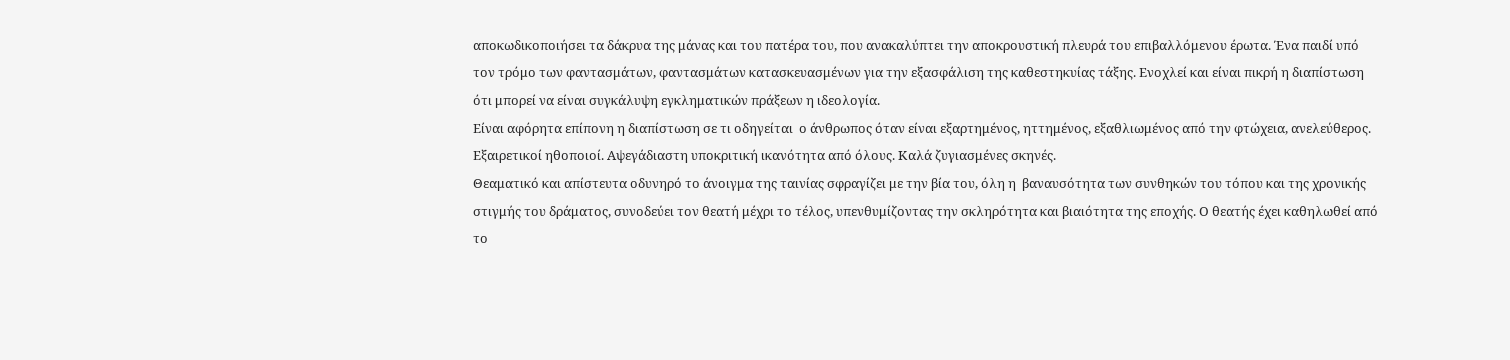αποκωδικοποιήσει τα δάκρυα της μάνας και του πατέρα του, που ανακαλύπτει την αποκρουστική πλευρά του επιβαλλόμενου έρωτα. Ένα παιδί υπό τον τρόμο των φαντασμάτων, φαντασμάτων κατασκευασμένων για την εξασφάλιση της καθεστηκυίας τάξης. Ενοχλεί και είναι πικρή η διαπίστωση ότι μπορεί να είναι συγκάλυψη εγκληματικών πράξεων η ιδεολογία.
Είναι αφόρητα επίπονη η διαπίστωση σε τι οδηγείται  ο άνθρωπος όταν είναι εξαρτημένος, ηττημένος, εξαθλιωμένος από την φτώχεια, ανελεύθερος.
Εξαιρετικοί ηθοποιοί. Αψεγάδιαστη υποκριτική ικανότητα από όλους. Καλά ζυγιασμένες σκηνές.
Θεαματικό και απίστευτα οδυνηρό το άνοιγμα της ταινίας σφραγίζει με την βία του, όλη η  βαναυσότητα των συνθηκών του τόπου και της χρονικής στιγμής του δράματος, συνοδεύει τον θεατή μέχρι το τέλος, υπενθυμίζοντας την σκληρότητα και βιαιότητα της εποχής. Ο θεατής έχει καθηλωθεί από το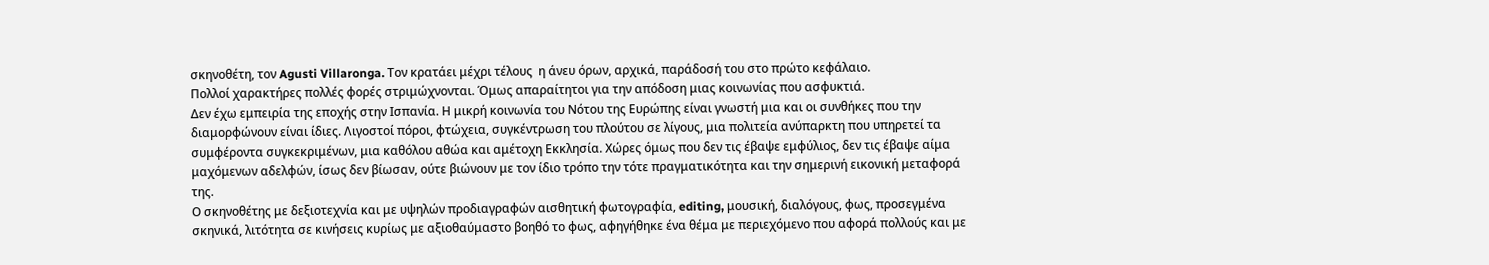σκηνοθέτη, τον Agusti Villaronga. Τον κρατάει μέχρι τέλους  η άνευ όρων, αρχικά, παράδοσή του στο πρώτο κεφάλαιο.
Πολλοί χαρακτήρες πολλές φορές στριμώχνονται. Όμως απαραίτητοι για την απόδοση μιας κοινωνίας που ασφυκτιά.
Δεν έχω εμπειρία της εποχής στην Ισπανία. Η μικρή κοινωνία του Νότου της Ευρώπης είναι γνωστή μια και οι συνθήκες που την διαμορφώνουν είναι ίδιες. Λιγοστοί πόροι, φτώχεια, συγκέντρωση του πλούτου σε λίγους, μια πολιτεία ανύπαρκτη που υπηρετεί τα συμφέροντα συγκεκριμένων, μια καθόλου αθώα και αμέτοχη Εκκλησία. Χώρες όμως που δεν τις έβαψε εμφύλιος, δεν τις έβαψε αίμα μαχόμενων αδελφών, ίσως δεν βίωσαν, ούτε βιώνουν με τον ίδιο τρόπο την τότε πραγματικότητα και την σημερινή εικονική μεταφορά της.
Ο σκηνοθέτης με δεξιοτεχνία και με υψηλών προδιαγραφών αισθητική φωτογραφία, editing, μουσική, διαλόγους, φως, προσεγμένα σκηνικά, λιτότητα σε κινήσεις κυρίως με αξιοθαύμαστο βοηθό το φως, αφηγήθηκε ένα θέμα με περιεχόμενο που αφορά πολλούς και με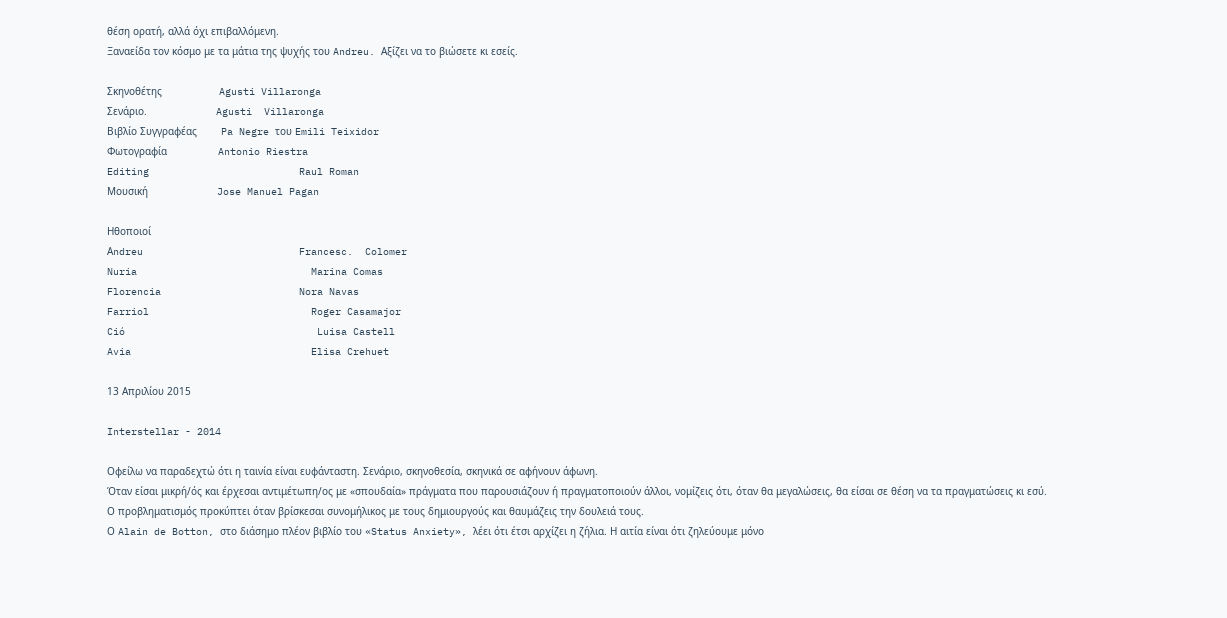θέση ορατή, αλλά όχι επιβαλλόμενη.
Ξαναείδα τον κόσμο με τα μάτια της ψυχής του Andreu. Αξίζει να το βιώσετε κι εσείς.

Σκηνοθέτης                   Agusti Villaronga
Σενάριο.                       Agusti  Villaronga
Βιβλίο Συγγραφέας        Pa Negre του Emili Teixidor
Φωτογραφία                 Antonio Riestra
Editing                         Raul Roman
Μουσική                       Jose Manuel Pagan

Ηθοποιοί
Αndreu                          Francesc.  Colomer
Nuria                             Marina Comas
Florencia                       Nora Navas
Farriol                           Roger Casamajor
Ció                                Luisa Castell
Avia                              Elisa Crehuet

13 Απριλίου 2015

Interstellar - 2014

Οφείλω να παραδεχτώ ότι η ταινία είναι ευφάνταστη. Σενάριο, σκηνοθεσία, σκηνικά σε αφήνουν άφωνη.
Όταν είσαι μικρή/ός και έρχεσαι αντιμέτωπη/ος με «σπουδαία» πράγματα που παρουσιάζουν ή πραγματοποιούν άλλοι, νομίζεις ότι, όταν θα μεγαλώσεις, θα είσαι σε θέση να τα πραγματώσεις κι εσύ.
Ο προβληματισμός προκύπτει όταν βρίσκεσαι συνομήλικος με τους δημιουργούς και θαυμάζεις την δουλειά τους.
Ο Alain de Botton, στο διάσημο πλέον βιβλίο του «Status Anxiety», λέει ότι έτσι αρχίζει η ζήλια. Η αιτία είναι ότι ζηλεύουμε μόνο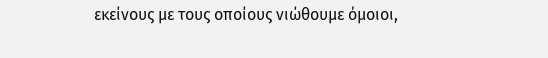εκείνους με τους οποίους νιώθουμε όμοιοι,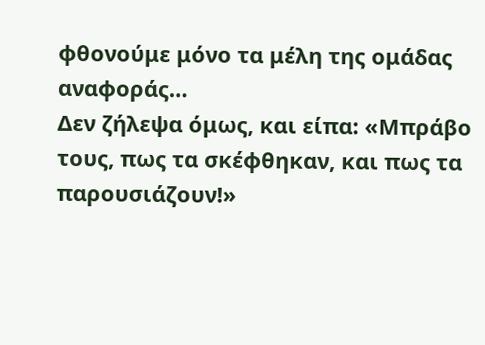φθονούμε μόνο τα μέλη της ομάδας αναφοράς…
Δεν ζήλεψα όμως, και είπα: «Μπράβο τους, πως τα σκέφθηκαν, και πως τα παρουσιάζουν!»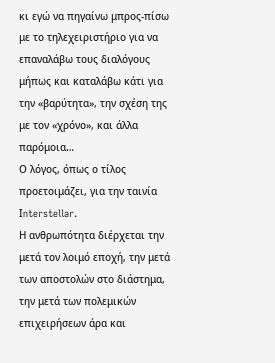κι εγώ να πηγαίνω μπρος-πίσω με το τηλεχειριστήριο για να επαναλάβω τους διαλόγους μήπως και καταλάβω κάτι για την «βαρύτητα», την σχέση της με τον «χρόνο», και άλλα παρόμοια…
Ο λόγος, όπως ο τίλος προετοιμάζει, για την ταινία Ιnterstellar.
Η ανθρωπότητα διέρχεται την μετά τον λοιμό εποχή, την μετά των αποστολών στο διάστημα, την μετά των πολεμικών επιχειρήσεων άρα και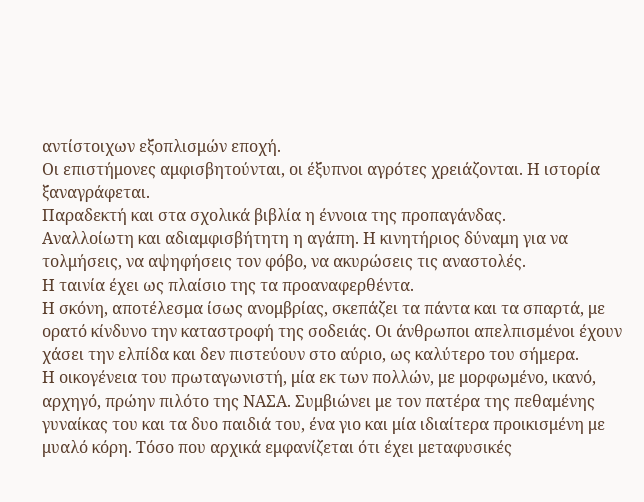αντίστοιχων εξοπλισμών εποχή.
Οι επιστήμονες αμφισβητούνται, οι έξυπνοι αγρότες χρειάζονται. Η ιστορία ξαναγράφεται.
Παραδεκτή και στα σχολικά βιβλία η έννοια της προπαγάνδας.
Αναλλοίωτη και αδιαμφισβήτητη η αγάπη. Η κινητήριος δύναμη για να τολμήσεις, να αψηφήσεις τον φόβο, να ακυρώσεις τις αναστολές.
Η ταινία έχει ως πλαίσιο της τα προαναφερθέντα.
Η σκόνη, αποτέλεσμα ίσως ανομβρίας, σκεπάζει τα πάντα και τα σπαρτά, με ορατό κίνδυνο την καταστροφή της σοδειάς. Οι άνθρωποι απελπισμένοι έχουν χάσει την ελπίδα και δεν πιστεύουν στο αύριο, ως καλύτερο του σήμερα.
Η οικογένεια του πρωταγωνιστή, μία εκ των πολλών, με μορφωμένο, ικανό, αρχηγό, πρώην πιλότο της ΝΑΣΑ. Συμβιώνει με τον πατέρα της πεθαμένης γυναίκας του και τα δυο παιδιά του, ένα γιο και μία ιδιαίτερα προικισμένη με μυαλό κόρη. Τόσο που αρχικά εμφανίζεται ότι έχει μεταφυσικές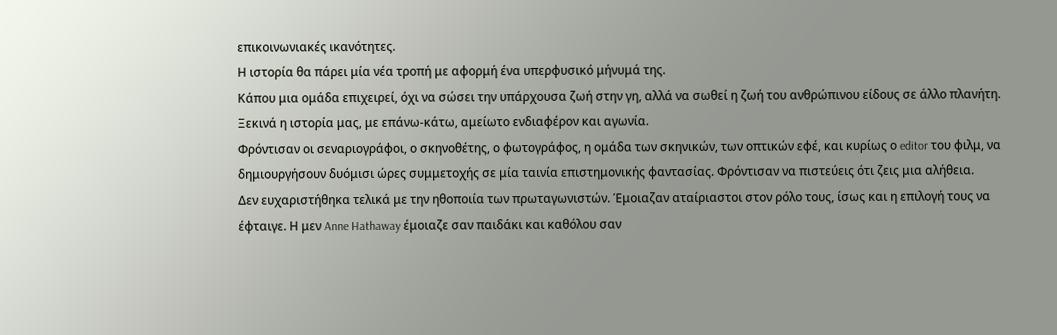επικοινωνιακές ικανότητες.
Η ιστορία θα πάρει μία νέα τροπή με αφορμή ένα υπερφυσικό μήνυμά της.
Κάπου μια ομάδα επιχειρεί, όχι να σώσει την υπάρχουσα ζωή στην γη, αλλά να σωθεί η ζωή του ανθρώπινου είδους σε άλλο πλανήτη.
Ξεκινά η ιστορία μας, με επάνω-κάτω, αμείωτο ενδιαφέρον και αγωνία.
Φρόντισαν οι σεναριογράφοι, ο σκηνοθέτης, ο φωτογράφος, η ομάδα των σκηνικών, των οπτικών εφέ, και κυρίως ο editor του φιλμ, να δημιουργήσουν δυόμισι ώρες συμμετοχής σε μία ταινία επιστημονικής φαντασίας. Φρόντισαν να πιστεύεις ότι ζεις μια αλήθεια.
Δεν ευχαριστήθηκα τελικά με την ηθοποιία των πρωταγωνιστών. Έμοιαζαν αταίριαστοι στον ρόλο τους, ίσως και η επιλογή τους να έφταιγε. Η μεν Anne Hathaway έμοιαζε σαν παιδάκι και καθόλου σαν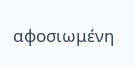αφοσιωμένη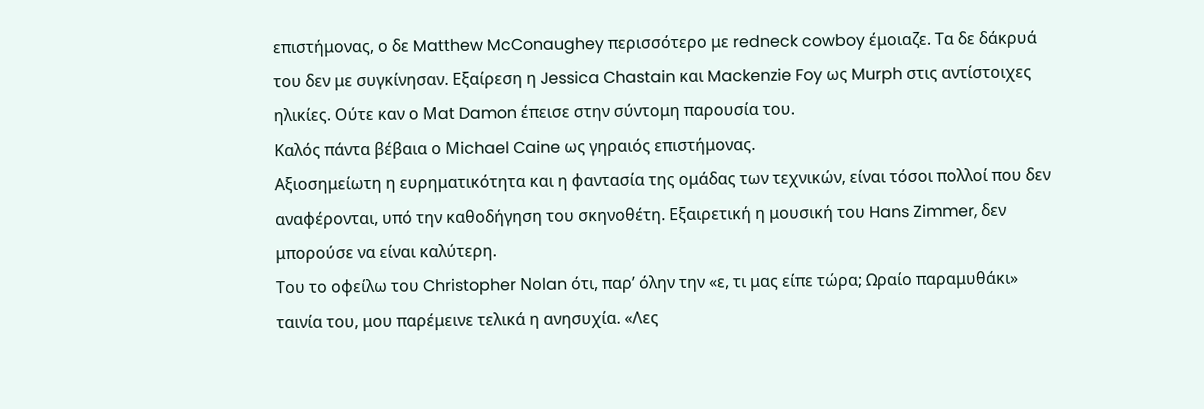επιστήμονας, ο δε Matthew McConaughey περισσότερο με redneck cowboy έμοιαζε. Τα δε δάκρυά του δεν με συγκίνησαν. Εξαίρεση η Jessica Chastain και Mackenzie Foy ως Murph στις αντίστοιχες ηλικίες. Ούτε καν ο Μat Damon έπεισε στην σύντομη παρουσία του.
Καλός πάντα βέβαια ο Μichael Caine ως γηραιός επιστήμονας.
Αξιοσημείωτη η ευρηματικότητα και η φαντασία της ομάδας των τεχνικών, είναι τόσοι πολλοί που δεν αναφέρονται, υπό την καθοδήγηση του σκηνοθέτη. Εξαιρετική η μουσική του Hans Zimmer, δεν μπορούσε να είναι καλύτερη.
Του το οφείλω του Christopher Νοlan ότι, παρ’ όλην την «ε, τι μας είπε τώρα; Ωραίο παραμυθάκι» ταινία του, μου παρέμεινε τελικά η ανησυχία. «Λες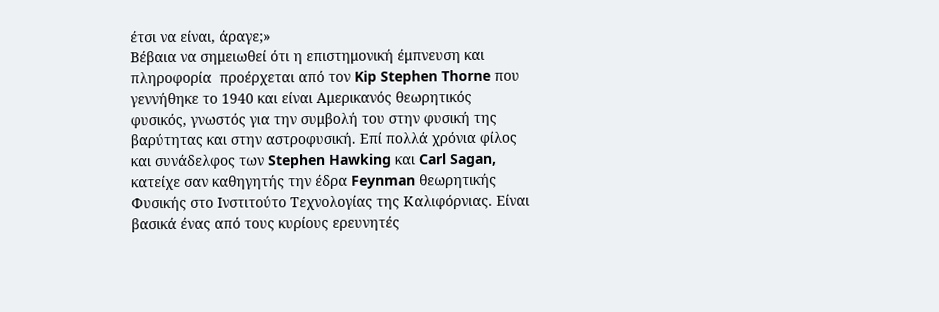έτσι να είναι, άραγε;»
Βέβαια να σημειωθεί ότι η επιστημονική έμπνευση και πληροφορία  προέρχεται από τον Kip Stephen Thorne που γεννήθηκε το 1940 και είναι Αμερικανός θεωρητικός φυσικός, γνωστός για την συμβολή του στην φυσική της βαρύτητας και στην αστροφυσική. Επί πολλά χρόνια φίλος και συνάδελφος των Stephen Hawking και Carl Sagan, κατείχε σαν καθηγητής την έδρα Feynman θεωρητικής Φυσικής στο Ινστιτούτο Τεχνολογίας της Καλιφόρνιας. Είναι βασικά ένας από τους κυρίους ερευνητές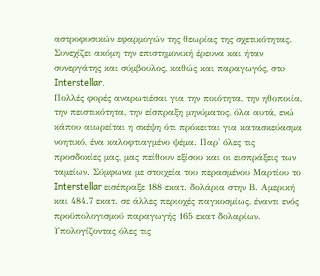αστροφυσικών εφαρμογών της θεωρίας της σχετικότητας. Συνεχίζει ακόμη την επιστημονική έρευνα και ήταν συνεργάτης και σύμβουλος, καθώς και παραγωγός, στo Interstellar.
Πολλές φορές αναρωτιέσαι για την ποιότητα, την ηθοποιία, την πειστικότητα, την είσπραξη μηνύματος, όλα αυτά, ενώ κάπου αιωρείται η σκέψη ότι πρόκειται για κατασκεύασμα νοητικό, ένα καλοφτιαγμένο ψέμα. Παρ' όλες τις προσδοκίες μας, μας πείθουν εξίσου και οι εισπράξεις των ταμείων. Σύμφωνα με στοιχεία του περασμένου Μαρτίου το Interstellar εισέπραξε 188 εκατ. δολάρια στην Β. Αμερική και 484.7 εκατ. σε άλλες περιοχές παγκοσμίως, έναντι ενός προϋπολογισμού παραγωγής 165 εκατ δολαρίων. Υπολογίζοντας όλες τις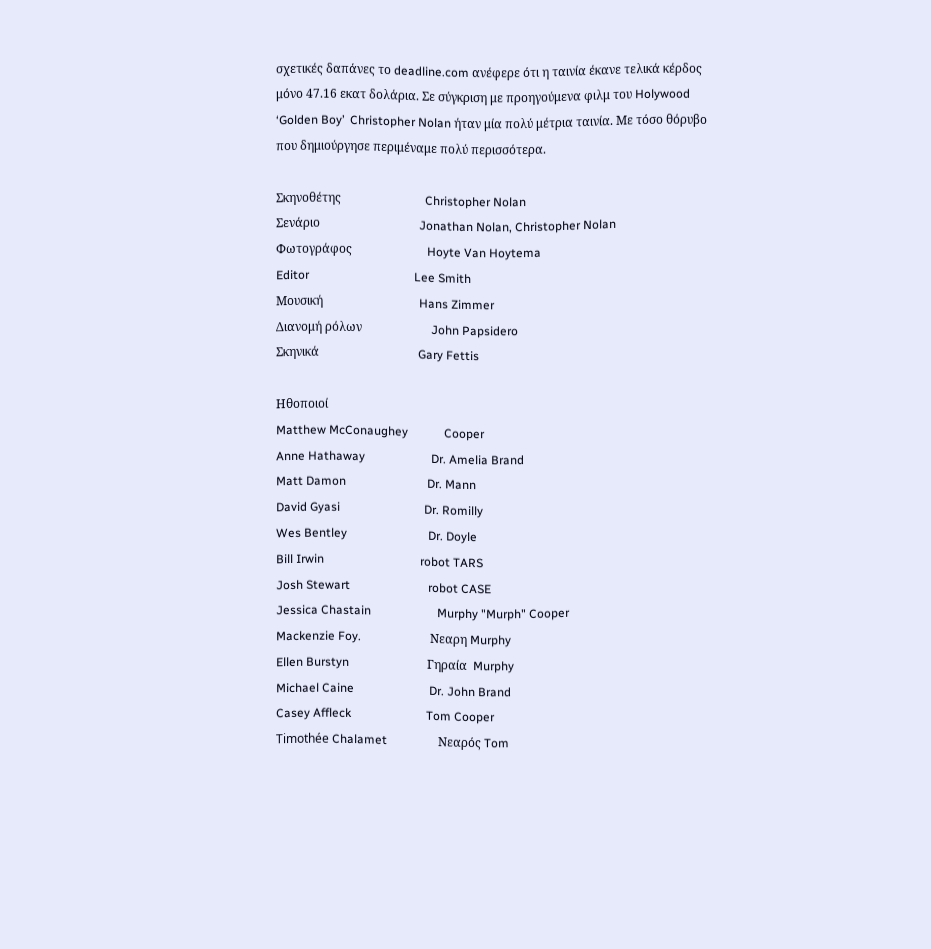σχετικές δαπάνες το deadline.com ανέφερε ότι η ταινία έκανε τελικά κέρδος μόνο 47.16 εκατ δολάρια. Σε σύγκριση με προηγούμενα φιλμ του Holywood ‘Golden Boy’  Christopher Nolan ήταν μία πολύ μέτρια ταινία. Με τόσο θόρυβο που δημιούργησε περιμέναμε πολύ περισσότερα.

Σκηνοθέτης                            Christopher Nolan
Σενάριο                                 Jonathan Nolan, Christopher Nolan
Φωτογράφος                         Hoyte Van Hoytema
Editor                                   Lee Smith
Μουσική                                Hans Zimmer
Διανομή ρόλων                       John Papsidero
Σκηνικά                                 Gary Fettis

Ηθοποιοί
Matthew McConaughey            Cooper
Anne Hathaway                      Dr. Amelia Brand
Matt Damon                           Dr. Mann
David Gyasi                            Dr. Romilly
Wes Bentley                           Dr. Doyle
Bill Irwin                                robot TARS
Josh Stewart                          robot CASE
Jessica Chastain                      Murphy "Murph" Cooper
Mackenzie Foy.                       Νεαρη Murphy
Ellen Burstyn                          Γηραία  Murphy
Michael Caine                         Dr. John Brand
Casey Affleck                         Tom Cooper
Timothée Chalamet                 Νεαρός Tom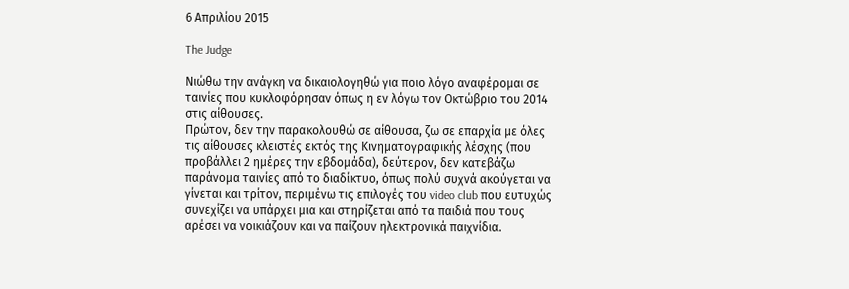6 Απριλίου 2015

The Judge

Νιώθω την ανάγκη να δικαιολογηθώ για ποιο λόγο αναφέρομαι σε ταινίες που κυκλοφόρησαν όπως η εν λόγω τον Οκτώβριο του 2014 στις αίθουσες.
Πρώτον, δεν την παρακολουθώ σε αίθουσα, ζω σε επαρχία με όλες τις αίθουσες κλειστές εκτός της Κινηματογραφικής λέσχης (που προβάλλει 2 ημέρες την εβδομάδα), δεύτερον, δεν κατεβάζω παράνομα ταινίες από το διαδίκτυο, όπως πολύ συχνά ακούγεται να γίνεται και τρίτον, περιμένω τις επιλογές του video club που ευτυχώς συνεχίζει να υπάρχει μια και στηρίζεται από τα παιδιά που τους αρέσει να νοικιάζουν και να παίζουν ηλεκτρονικά παιχνίδια.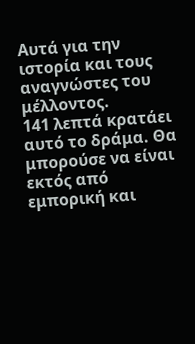Αυτά για την ιστορία και τους αναγνώστες του μέλλοντος.
141 λεπτά κρατάει αυτό το δράμα. Θα μπορούσε να είναι εκτός από εμπορική και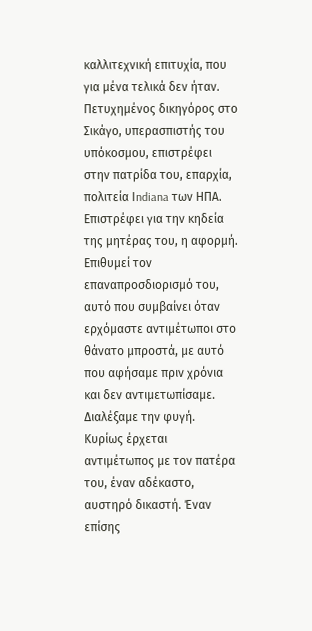καλλιτεχνική επιτυχία, που για μένα τελικά δεν ήταν.
Πετυχημένος δικηγόρος στο Σικάγο, υπερασπιστής του υπόκοσμου, επιστρέφει στην πατρίδα του, επαρχία, πολιτεία Ιndiana των ΗΠΑ.
Επιστρέφει για την κηδεία της μητέρας του, η αφορμή. Επιθυμεί τον επαναπροσδιορισμό του, αυτό που συμβαίνει όταν ερχόμαστε αντιμέτωποι στο θάνατο μπροστά, με αυτό που αφήσαμε πριν χρόνια και δεν αντιμετωπίσαμε. Διαλέξαμε την φυγή.
Κυρίως έρχεται αντιμέτωπος με τον πατέρα του, έναν αδέκαστο, αυστηρό δικαστή. Έναν επίσης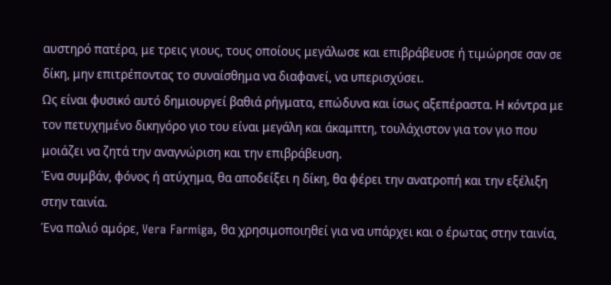αυστηρό πατέρα, με τρεις γιους, τους οποίους μεγάλωσε και επιβράβευσε ή τιμώρησε σαν σε δίκη, μην επιτρέποντας το συναίσθημα να διαφανεί, να υπερισχύσει.
Ως είναι φυσικό αυτό δημιουργεί βαθιά ρήγματα, επώδυνα και ίσως αξεπέραστα. Η κόντρα με τον πετυχημένο δικηγόρο γιο του είναι μεγάλη και άκαμπτη, τουλάχιστον για τον γιο που μοιάζει να ζητά την αναγνώριση και την επιβράβευση.
Ένα συμβάν, φόνος ή ατύχημα, θα αποδείξει η δίκη, θα φέρει την ανατροπή και την εξέλιξη στην ταινία.
Ένα παλιό αμόρε, Vera Farmiga, θα χρησιμοποιηθεί για να υπάρχει και ο έρωτας στην ταινία,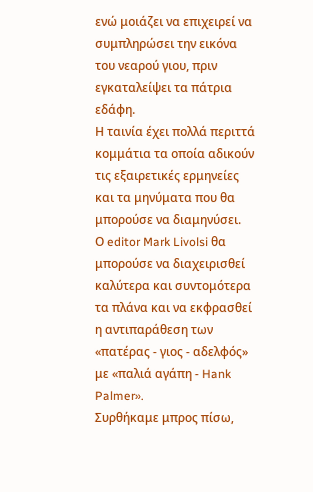ενώ μοιάζει να επιχειρεί να συμπληρώσει την εικόνα του νεαρού γιου, πριν εγκαταλείψει τα πάτρια εδάφη.
Η ταινία έχει πολλά περιττά κομμάτια τα οποία αδικούν τις εξαιρετικές ερμηνείες και τα μηνύματα που θα μπορούσε να διαμηνύσει.
Ο editor Mark Livolsi θα μπορούσε να διαχειρισθεί καλύτερα και συντομότερα τα πλάνα και να εκφρασθεί η αντιπαράθεση των «πατέρας - γιος - αδελφός» με «παλιά αγάπη - Hank Palmer».
Συρθήκαμε μπρος πίσω,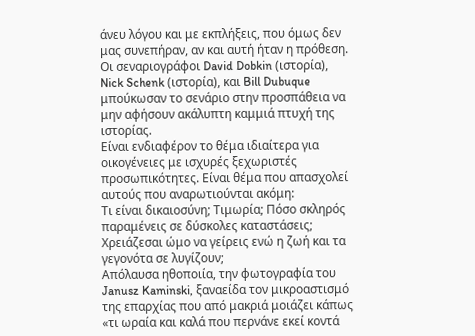άνευ λόγου και με εκπλήξεις, που όμως δεν μας συνεπήραν, αν και αυτή ήταν η πρόθεση.
Οι σεναριογράφοι David Dobkin (ιστορία), Nick Schenk (ιστορία), και Bill Dubuque μπούκωσαν το σενάριο στην προσπάθεια να μην αφήσουν ακάλυπτη καμμιά πτυχή της ιστορίας.
Είναι ενδιαφέρον το θέμα ιδιαίτερα για οικογένειες με ισχυρές ξεχωριστές  προσωπικότητες. Είναι θέμα που απασχολεί αυτούς που αναρωτιούνται ακόμη:
Τι είναι δικαιοσύνη; Τιμωρία; Πόσο σκληρός παραμένεις σε δύσκολες καταστάσεις; Χρειάζεσαι ώμο να γείρεις ενώ η ζωή και τα γεγονότα σε λυγίζουν;
Απόλαυσα ηθοποιία, την φωτογραφία του Janusz Kaminski, ξαναείδα τον μικροαστισμό της επαρχίας που από μακριά μοιάζει κάπως «τι ωραία και καλά που περνάνε εκεί κοντά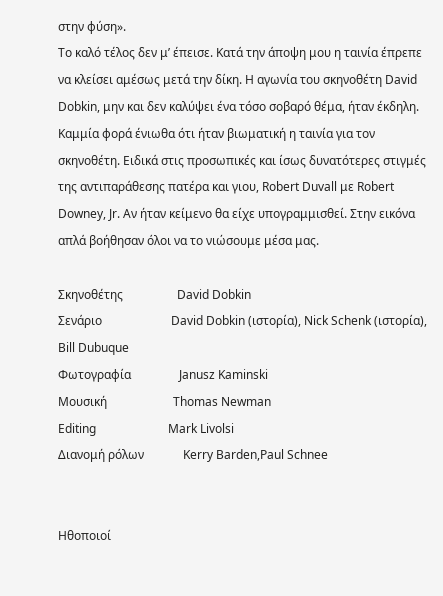στην φύση».
Το καλό τέλος δεν μ’ έπεισε. Κατά την άποψη μου η ταινία έπρεπε να κλείσει αμέσως μετά την δίκη. Η αγωνία του σκηνοθέτη David Dobkin, μην και δεν καλύψει ένα τόσο σοβαρό θέμα, ήταν έκδηλη.
Καμμία φορά ένιωθα ότι ήταν βιωματική η ταινία για τον σκηνοθέτη. Ειδικά στις προσωπικές και ίσως δυνατότερες στιγμές της αντιπαράθεσης πατέρα και γιου, Robert Duvall με Robert Downey, Jr. Αν ήταν κείμενο θα είχε υπογραμμισθεί. Στην εικόνα απλά βοήθησαν όλοι να το νιώσουμε μέσα μας.

Σκηνοθέτης                  David Dobkin
Σενάριο                       David Dobkin (ιστορία), Nick Schenk (ιστορία), Bill Dubuque
Φωτογραφία                Janusz Kaminski
Μουσική                      Thomas Newman
Editing                        Mark Livolsi
Διανομή ρόλων             Kerry Barden,Paul Schnee


Ηθοποιοί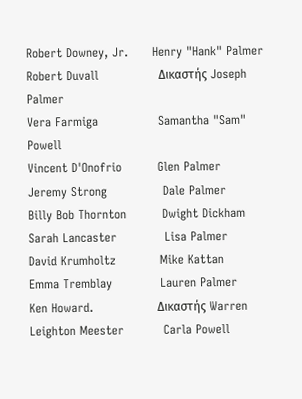Robert Downey, Jr.      Henry "Hank" Palmer
Robert Duvall               Δικαστής Joseph Palmer
Vera Farmiga               Samantha "Sam" Powell
Vincent D'Onofrio         Glen Palmer
Jeremy Strong              Dale Palmer
Billy Bob Thornton         Dwight Dickham
Sarah Lancaster            Lisa Palmer
David Krumholtz           Mike Kattan
Emma Tremblay            Lauren Palmer
Ken Howard.                Δικαστής Warren
Leighton Meester          Carla Powell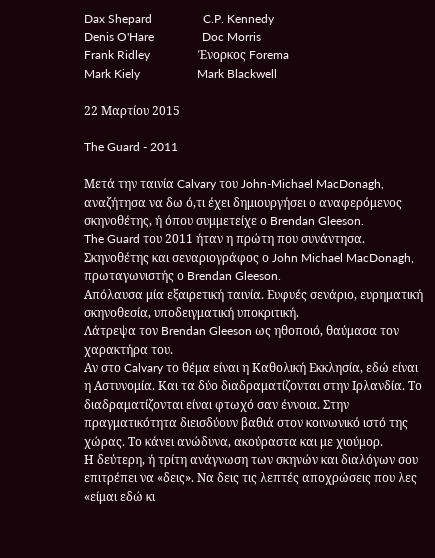Dax Shepard                 C.P. Kennedy
Denis O'Hare                Doc Morris
Frank Ridley                Ένορκος Forema
Mark Kiely                   Mark Blackwell

22 Μαρτίου 2015

The Guard - 2011

Μετά την ταινία Calvary του John-Michael MacDonagh, αναζήτησα να δω ό,τι έχει δημιουργήσει ο αναφερόμενος σκηνοθέτης, ή όπου συμμετείχε ο Brendan Gleeson.
The Guard του 2011 ήταν η πρώτη που συνάντησα.
Σκηνοθέτης και σεναριογράφος ο John Michael MacDonagh, πρωταγωνιστής ο Brendan Gleeson.
Απόλαυσα μία εξαιρετική ταινία. Ευφυές σενάριο, ευρηματική σκηνοθεσία, υποδειγματική υποκριτική.
Λάτρεψα τον Brendan Gleeson ως ηθοποιό, θαύμασα τον χαρακτήρα του.
Αν στο Calvary το θέμα είναι η Καθολική Εκκλησία, εδώ είναι η Αστυνομία. Και τα δύο διαδραματίζονται στην Ιρλανδία. Το διαδραματίζονται είναι φτωχό σαν έννοια. Στην πραγματικότητα διεισδύουν βαθιά στον κοινωνικό ιστό της χώρας. Το κάνει ανώδυνα, ακούραστα και με χιούμορ.
Η δεύτερη, ή τρίτη ανάγνωση των σκηνών και διαλόγων σου επιτρέπει να «δεις». Να δεις τις λεπτές αποχρώσεις που λες «είμαι εδώ κι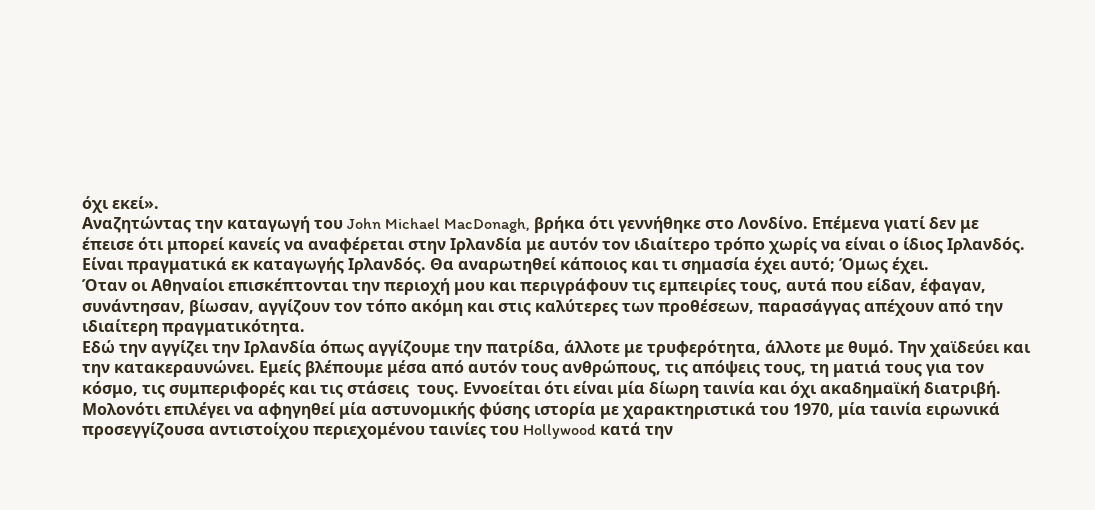όχι εκεί».
Αναζητώντας την καταγωγή του John Michael MacDonagh, βρήκα ότι γεννήθηκε στο Λονδίνο. Επέμενα γιατί δεν με έπεισε ότι μπορεί κανείς να αναφέρεται στην Ιρλανδία με αυτόν τον ιδιαίτερο τρόπο χωρίς να είναι ο ίδιος Ιρλανδός. Είναι πραγματικά εκ καταγωγής Ιρλανδός. Θα αναρωτηθεί κάποιος και τι σημασία έχει αυτό; Όμως έχει.
Όταν οι Αθηναίοι επισκέπτονται την περιοχή μου και περιγράφουν τις εμπειρίες τους, αυτά που είδαν, έφαγαν, συνάντησαν, βίωσαν, αγγίζουν τον τόπο ακόμη και στις καλύτερες των προθέσεων, παρασάγγας απέχουν από την ιδιαίτερη πραγματικότητα.
Εδώ την αγγίζει την Ιρλανδία όπως αγγίζουμε την πατρίδα, άλλοτε με τρυφερότητα, άλλοτε με θυμό. Την χαϊδεύει και την κατακεραυνώνει. Εμείς βλέπουμε μέσα από αυτόν τους ανθρώπους, τις απόψεις τους, τη ματιά τους για τον κόσμο, τις συμπεριφορές και τις στάσεις  τους. Εννοείται ότι είναι μία δίωρη ταινία και όχι ακαδημαϊκή διατριβή.
Μολονότι επιλέγει να αφηγηθεί μία αστυνομικής φύσης ιστορία με χαρακτηριστικά του 1970, μία ταινία ειρωνικά προσεγγίζουσα αντιστοίχου περιεχομένου ταινίες του Hollywood κατά την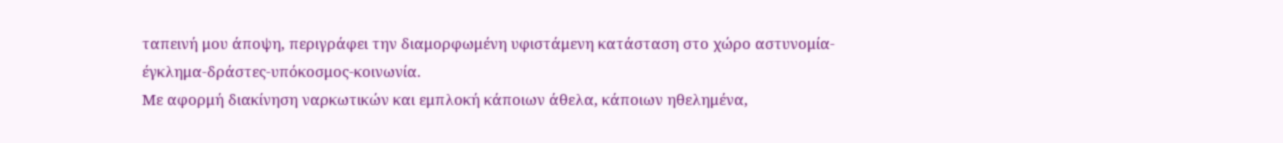ταπεινή μου άποψη, περιγράφει την διαμορφωμένη υφιστάμενη κατάσταση στο χώρο αστυνομία-έγκλημα-δράστες-υπόκοσμος-κοινωνία.
Με αφορμή διακίνηση ναρκωτικών και εμπλοκή κάποιων άθελα, κάποιων ηθελημένα,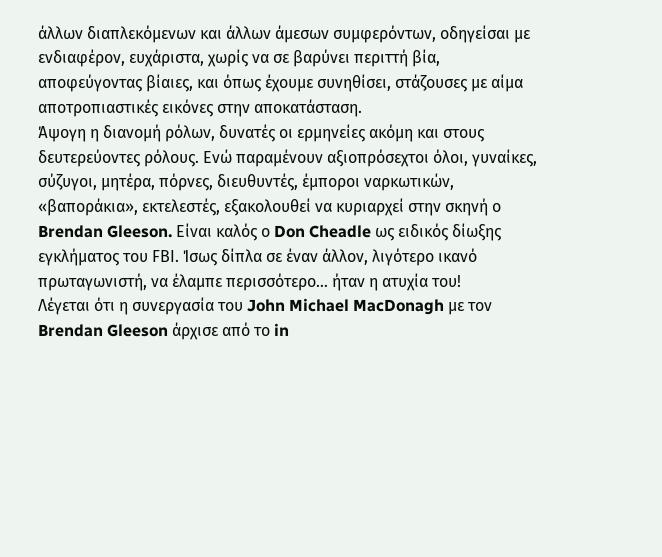άλλων διαπλεκόμενων και άλλων άμεσων συμφερόντων, οδηγείσαι με ενδιαφέρον, ευχάριστα, χωρίς να σε βαρύνει περιττή βία, αποφεύγοντας βίαιες, και όπως έχουμε συνηθίσει, στάζουσες με αίμα αποτροπιαστικές εικόνες στην αποκατάσταση.
Άψογη η διανομή ρόλων, δυνατές οι ερμηνείες ακόμη και στους δευτερεύοντες ρόλους. Ενώ παραμένουν αξιοπρόσεχτοι όλοι, γυναίκες, σύζυγοι, μητέρα, πόρνες, διευθυντές, έμποροι ναρκωτικών, «βαποράκια», εκτελεστές, εξακολουθεί να κυριαρχεί στην σκηνή ο Brendan Gleeson. Είναι καλός ο Don Cheadle ως ειδικός δίωξης εγκλήματος του FΒΙ. Ίσως δίπλα σε έναν άλλον, λιγότερο ικανό πρωταγωνιστή, να έλαμπε περισσότερο… ήταν η ατυχία του!
Λέγεται ότι η συνεργασία του John Michael MacDonagh με τον Brendan Gleeson άρχισε από το in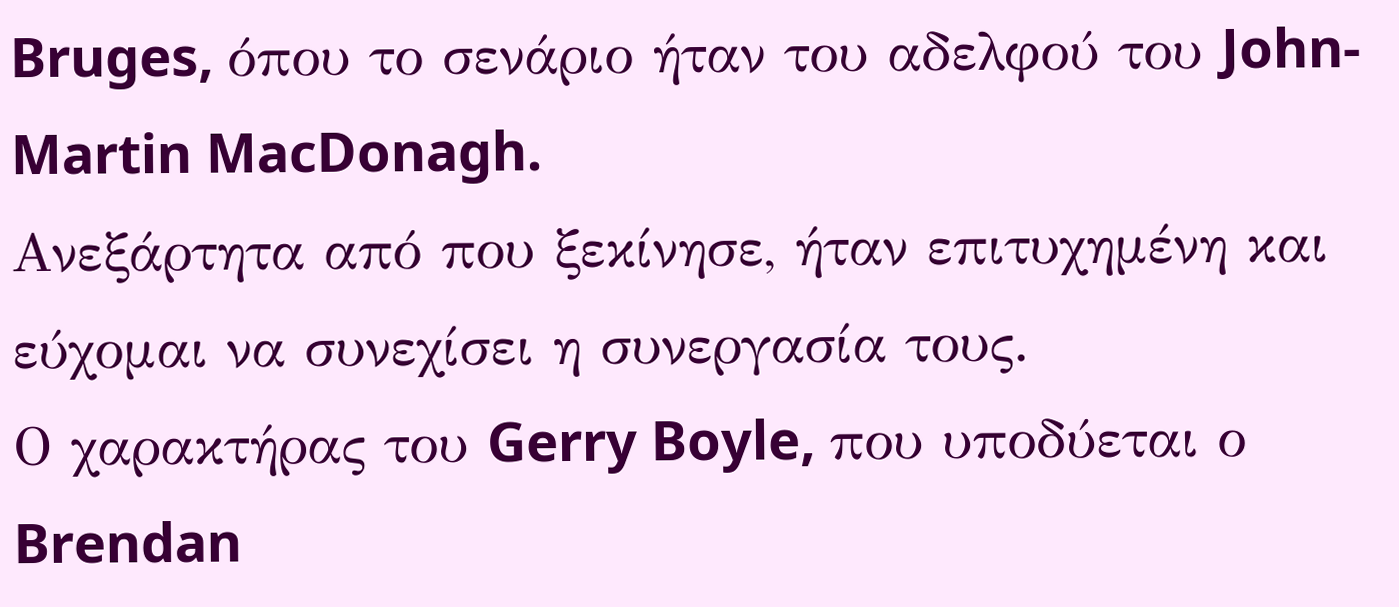Bruges, όπου το σενάριο ήταν του αδελφού του John-Martin MacDonagh.
Ανεξάρτητα από που ξεκίνησε, ήταν επιτυχημένη και εύχομαι να συνεχίσει η συνεργασία τους.
Ο χαρακτήρας του Gerry Boyle, που υποδύεται ο Brendan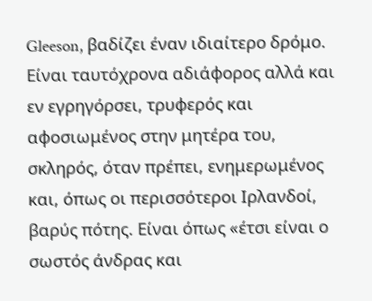Gleeson, βαδίζει έναν ιδιαίτερο δρόμο. Είναι ταυτόχρονα αδιάφορος αλλά και εν εγρηγόρσει, τρυφερός και αφοσιωμένος στην μητέρα του, σκληρός, όταν πρέπει, ενημερωμένος και, όπως οι περισσότεροι Ιρλανδοί, βαρύς πότης. Είναι όπως «έτσι είναι ο σωστός άνδρας και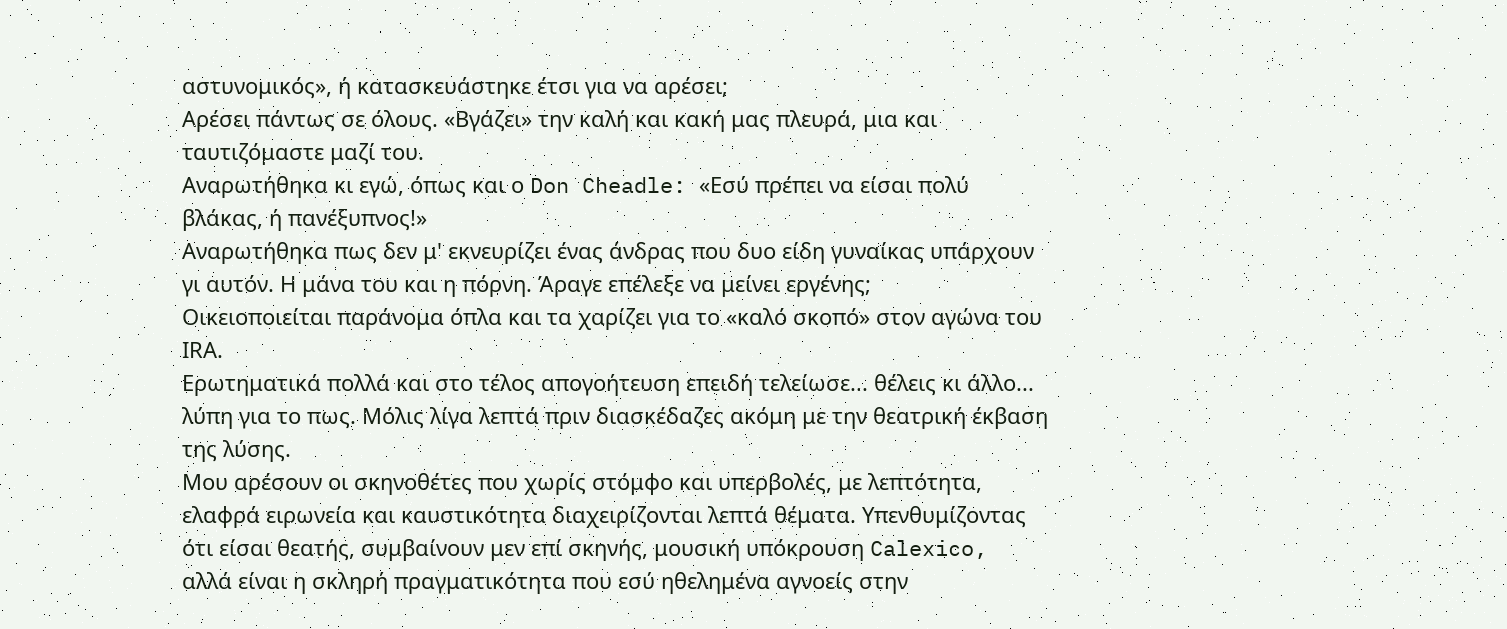αστυνομικός», ή κατασκευάστηκε έτσι για να αρέσει;
Αρέσει πάντως σε όλους. «Βγάζει» την καλή και κακή μας πλευρά, μια και ταυτιζόμαστε μαζί του.
Αναρωτήθηκα κι εγώ, όπως και ο Don Cheadle: «Εσύ πρέπει να είσαι πολύ βλάκας, ή πανέξυπνος!»
Αναρωτήθηκα πως δεν μ' εκνευρίζει ένας άνδρας που δυο είδη γυναίκας υπάρχουν γι αυτόν. Η μάνα του και η πόρνη. Άραγε επέλεξε να μείνει εργένης;
Οικειοποιείται παράνομα όπλα και τα χαρίζει για το «καλό σκοπό» στον αγώνα του ΙRA.
Ερωτηματικά πολλά και στο τέλος απογοήτευση επειδή τελείωσε... θέλεις κι άλλο... λύπη για το πως. Μόλις λίγα λεπτά πριν διασκέδαζες ακόμη με την θεατρική έκβαση της λύσης.
Μου αρέσουν οι σκηνοθέτες που χωρίς στόμφο και υπερβολές, με λεπτότητα, ελαφρά ειρωνεία και καυστικότητα διαχειρίζονται λεπτά θέματα. Υπενθυμίζοντας ότι είσαι θεατής, συμβαίνουν μεν επί σκηνής, μουσική υπόκρουση Calexico, αλλά είναι η σκληρή πραγματικότητα που εσύ ηθελημένα αγνοείς στην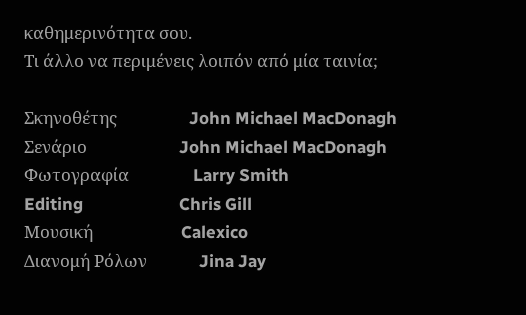καθημερινότητα σου.
Τι άλλο να περιμένεις λοιπόν από μία ταινία;

Σκηνοθέτης                  John Michael MacDonagh
Σενάριο                       John Michael MacDonagh
Φωτογραφία                Larry Smith
Editing                        Chris Gill
Μουσική                      Calexico
Διανομή Ρόλων             Jina Jay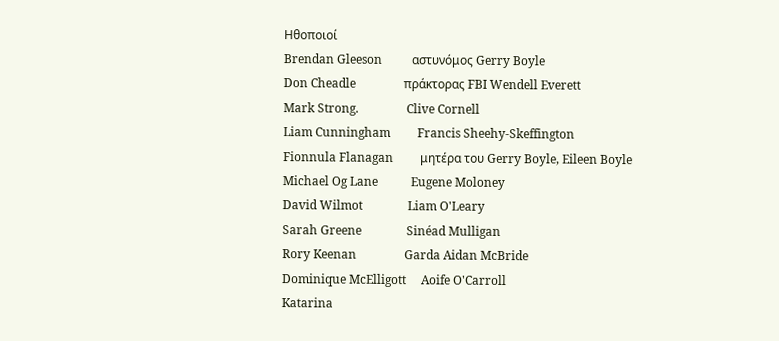Ηθοποιοί
Brendan Gleeson          αστυνόμος Gerry Boyle
Don Cheadle                πράκτορας FBI Wendell Everett
Mark Strong.                Clive Cornell
Liam Cunningham         Francis Sheehy-Skeffington
Fionnula Flanagan         μητέρα του Gerry Boyle, Eileen Boyle
Michael Og Lane           Eugene Moloney
David Wilmot               Liam O'Leary
Sarah Greene               Sinéad Mulligan
Rory Keenan                Garda Aidan McBride
Dominique McElligott     Aoife O'Carroll
Katarina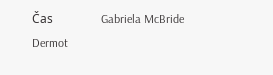Čas                Gabriela McBride
Dermot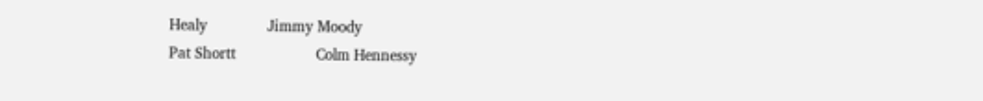Healy               Jimmy Moody
Pat Shortt                    Colm Hennessy